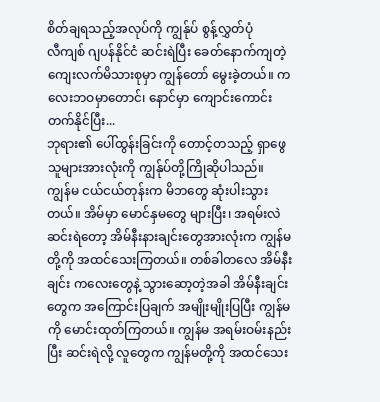စိတ်ချရသည့်အလုပ်ကို ကျွန်ုပ် စွန့်လွှတ်ပုံ
လီကျစ် ဂျပန်နိုင်ငံ ဆင်းရဲပြီး ခေတ်နောက်ကျတဲ့ ကျေးလက်မိသားစုမှာ ကျွန်တော် မွေးခဲ့တယ်။ ကလေးဘဝမှာတောင်၊ နောင်မှာ ကျောင်းကောင်းတက်နိုင်ပြီး...
ဘုရား၏ ပေါ်ထွန်းခြင်းကို တောင့်တသည့် ရှာဖွေသူများအားလုံးကို ကျွန်ုပ်တို့ကြိုဆိုပါသည်။
ကျွန်မ ငယ်ငယ်တုန်းက မိဘတွေ ဆုံးပါးသွားတယ်။ အိမ်မှာ မောင်နှမတွေ များပြီး၊ အရမ်းလဲ ဆင်းရဲတော့ အိမ်နီးနားချင်းတွေအားလုံးက ကျွန်မတို့ကို အထင်သေးကြတယ်။ တစ်ခါတလေ အိမ်နီးချင်း ကလေးတွေနဲ့ သွားဆော့တဲ့အခါ အိမ်နီးချင်းတွေက အကြောင်းပြချက် အမျိုးမျိုးပြပြီး ကျွန်မကို မောင်းထုတ်ကြတယ်။ ကျွန်မ အရမ်းဝမ်းနည်းပြီး ဆင်းရဲလို့ လူတွေက ကျွန်မတို့ကို အထင်သေး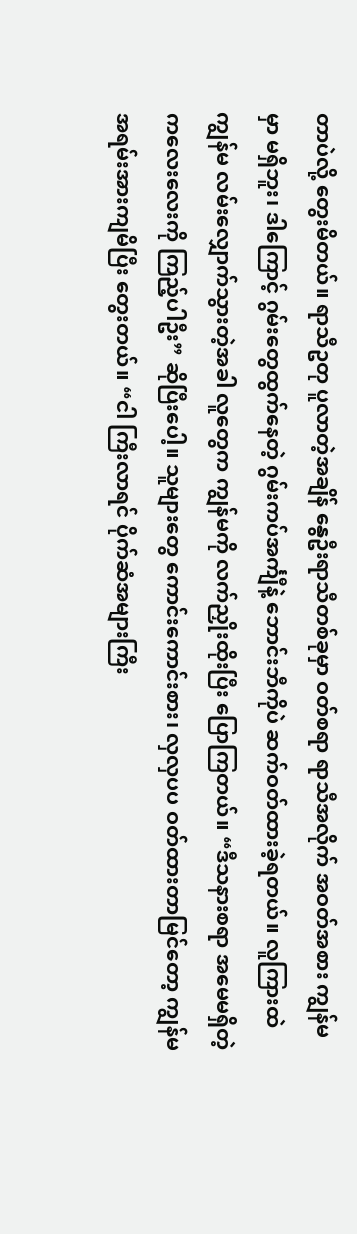တာပဲလို့ တွေးမိတယ်။ ရာသီဥတု ပူလာတဲ့အချိန် နွေဦးရာသီတစ်ခုမှာ ဝတ်စရာ ရာသီအလိုက် အဝတ်အစား ကျွန်မမှာ မရှိဘူး၊ ဒါကြောင့် ဂွမ်းတွေထွက်နေတဲ့ ဂွမ်းကပ်အင်္ကျီနဲ့ ဘောင်းဘီကိုပဲ ဆက်ဝတ်ထားခဲ့ရတယ်။ လူကြားထဲ ကျွန်မ လမ်းလျှောက်သွားတဲ့အခါ လူတွေက ကျွန်မကို လက်ညှိုးထိုးပြီး ပြောကြတယ်။ “ဒီသနားစရာ အမေမရှိတဲ့ ကလေးလေးကို ကြည့်ပါဦး” ဆိုပြီးပေါ့။ သူများတွေ ကောင်းကောင်းစား၊ လှလှပပ ဝတ်ထားတာမြင်တော့ ကျွန်မ အရမ်းအားကျမိပြီး တွေးတယ်။ “ငါ ကြီးလာရင် ပိုက်ဆံအများကြီး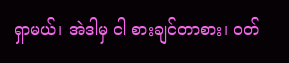ရှာမယ်၊ အဲဒါမှ ငါ စားချင်တာစား၊ ဝတ်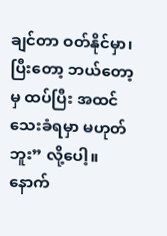ချင်တာ ဝတ်နိုင်မှာ၊ ပြီးတော့ ဘယ်တော့မှ ထပ်ပြီး အထင်သေးခံရမှာ မဟုတ်ဘူး” လို့ပေါ့။ နောက်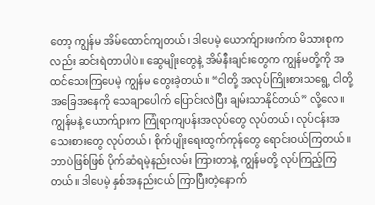တော့ ကျွန်မ အိမ်ထောင်ကျတယ်၊ ဒါပေမဲ့ ယောက်ျားဖက်က မိသားစုကလည်း ဆင်းရဲတာပါပဲ။ ဆွေမျိုးတွေနဲ့ အိမ်နီးချင်းတွေက ကျွန်မတို့ကို အထင်သေးကြပေမဲ့ ကျွန်မ တွေးခဲ့တယ်။ “ငါတို့ အလုပ်ကြိုးစားသရွေ့ ငါတို့အခြေအနေကို သေချာပေါက် ပြောင်းလဲပြီး ချမ်းသာနိုင်တယ်” လို့လေ။ ကျွန်မနဲ့ ယောက်ျားက ကြုံရာကျပန်းအလုပ်တွေ လုပ်တယ်၊ လုပ်ငန်းအသေးစားတွေ လုပ်တယ်၊ စိုက်ပျိုးရေးထွက်ကုန်တွေ ရောင်းဝယ်ကြတယ်။ ဘာပဲဖြစ်ဖြစ် ပိုက်ဆံရမဲ့နည်းလမ်း ကြားတာနဲ့ ကျွန်မတို့ လုပ်ကြည့်ကြတယ်။ ဒါပေမဲ့ နှစ်အနည်းငယ် ကြာပြီးတဲ့နောက်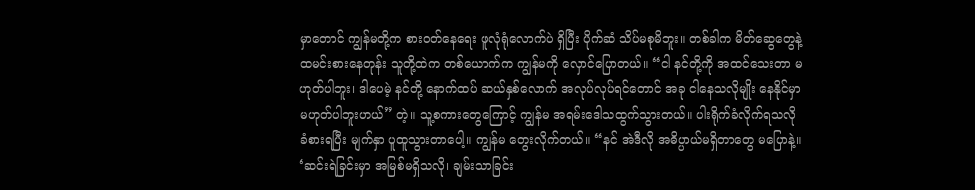မှာတောင် ကျွန်မတို့က စားဝတ်နေရေး ဖူလုံရုံလောက်ပဲ ရှိပြီး ပိုက်ဆံ သိပ်မစုမိဘူး။ တစ်ခါက မိတ်ဆွေတွေနဲ့ ထမင်းစားနေတုန်း သူတို့ထဲက တစ်ယောက်က ကျွန်မကို လှောင်ပြောတယ်။ “ငါ နင်တို့ကို အထင်သေးတာ မဟုတ်ပါဘူး၊ ဒါပေမဲ့ နင်တို့ နောက်ထပ် ဆယ်နှစ်လောက် အလုပ်လုပ်ရင်တောင် အခု ငါနေသလိုမျိုး နေနိုင်မှာ မဟုတ်ပါဘူးဟယ်” တဲ့။ သူ့စကားတွေကြောင့် ကျွန်မ အရမ်းဒေါသထွက်သွားတယ်။ ပါးရိုက်ခံလိုက်ရသလို ခံစားရပြီး မျက်နှာ ပူထူသွားတာပေါ့။ ကျွန်မ တွေးလိုက်တယ်။ “နင် အဲဒီလို အဓိပ္ပာယ်မရှိတာတွေ မပြောနဲ့။ ‘ဆင်းရဲခြင်းမှာ အမြစ်မရှိသလို၊ ချမ်းသာခြင်း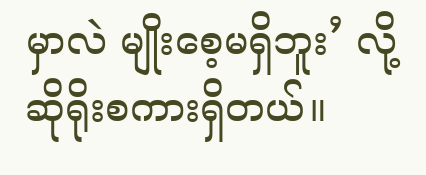မှာလဲ မျိုးစေ့မရှိဘူး’ လို့ ဆိုရိုးစကားရှိတယ်။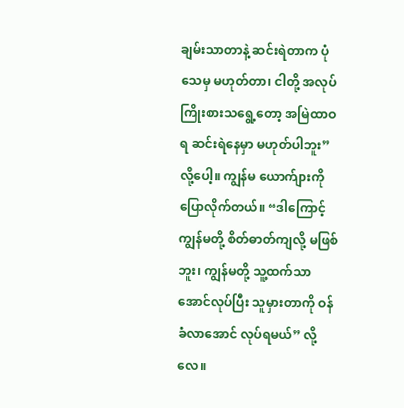ချမ်းသာတာနဲ့ ဆင်းရဲတာက ပုံသေမှ မဟုတ်တာ၊ ငါတို့ အလုပ်ကြိုးစားသရွေ့တော့ အမြဲထာဝရ ဆင်းရဲနေမှာ မဟုတ်ပါဘူး” လို့ပေါ့။ ကျွန်မ ယောက်ျားကို ပြောလိုက်တယ်။ “ဒါကြောင့် ကျွန်မတို့ စိတ်ဓာတ်ကျလို့ မဖြစ်ဘူး၊ ကျွန်မတို့ သူ့ထက်သာအောင်လုပ်ပြီး သူမှားတာကို ဝန်ခံလာအောင် လုပ်ရမယ်” လို့လေ။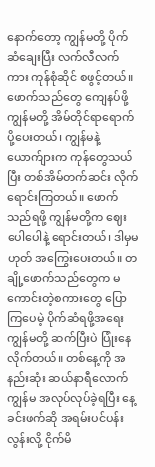နောက်တော့ ကျွန်မတို့ ပိုက်ဆံချေးပြီး လက်လီလက်ကား ကုန်စုံဆိုင် စဖွင့်တယ်။ ဖောက်သည်တွေ ကျေနပ်ဖို့ ကျွန်မတို့ အိမ်တိုင်ရာရောက် ပို့ပေးတယ်၊ ကျွန်မနဲ့ ယောက်ျားက ကုန်တွေသယ်ပြီး တစ်အိမ်တက်ဆင်း လိုက်ရောင်းကြတယ်။ ဖောက်သည်ရဖို့ ကျွန်မတို့က ဈေးပေါပေါနဲ့ ရောင်းတယ်၊ ဒါမှမဟုတ် အကြွေးပေးတယ်။ တချို့ဖောက်သည်တွေက မကောင်းတဲ့စကားတွေ ပြောကြပေမဲ့ ပိုက်ဆံရဖို့အရေး ကျွန်မတို့ ဆက်ပြီးပဲ ပြုံးနေလိုက်တယ်။ တစ်နေ့ကို အနည်းဆုံး ဆယ်နာရီလောက် ကျွန်မ အလုပ်လုပ်ခဲ့ရပြီး နေ့ခင်းဖက်ဆို အရမ်းပင်ပန်းလွန်းလို့ ငိုက်မိ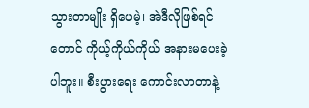သွားတာမျိုး ရှိပေမဲ့၊ အဲဒီလိုဖြစ်ရင်တောင် ကိုယ့်ကိုယ်ကိုယ် အနားမပေးခဲ့ပါဘူး။ စီးပွားရေး ကောင်းလာတာနဲ့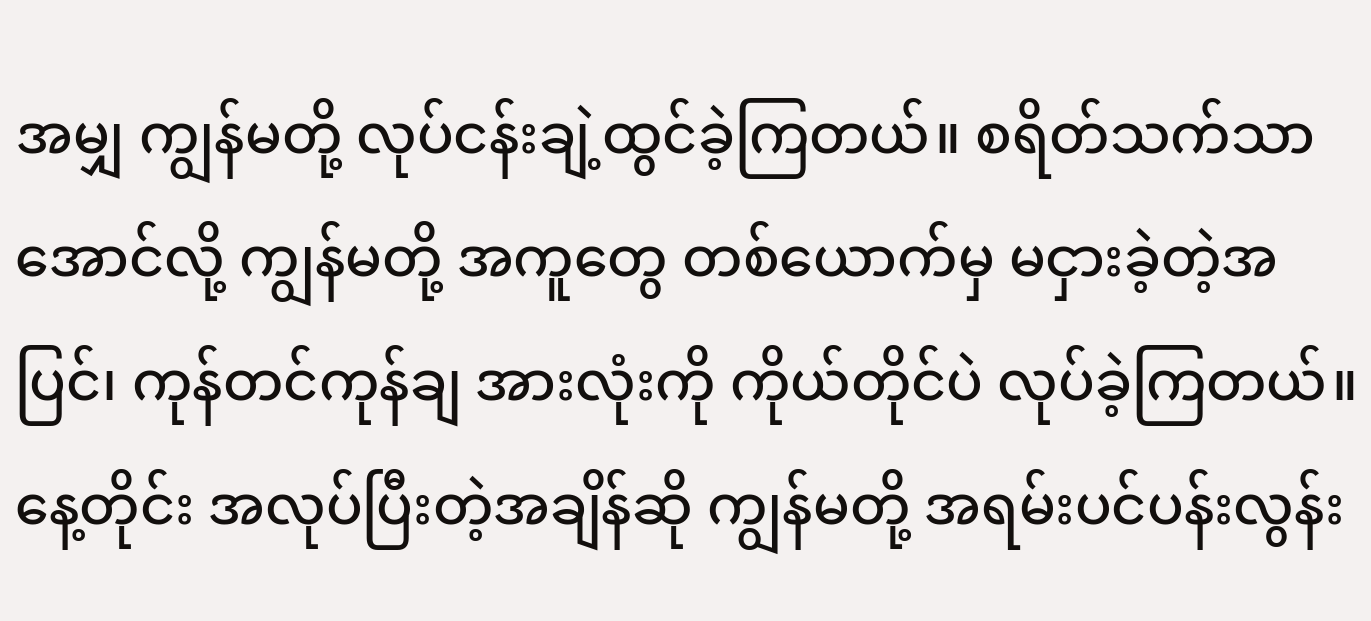အမျှ ကျွန်မတို့ လုပ်ငန်းချဲ့ထွင်ခဲ့ကြတယ်။ စရိတ်သက်သာအောင်လို့ ကျွန်မတို့ အကူတွေ တစ်ယောက်မှ မငှားခဲ့တဲ့အပြင်၊ ကုန်တင်ကုန်ချ အားလုံးကို ကိုယ်တိုင်ပဲ လုပ်ခဲ့ကြတယ်။ နေ့တိုင်း အလုပ်ပြီးတဲ့အချိန်ဆို ကျွန်မတို့ အရမ်းပင်ပန်းလွန်း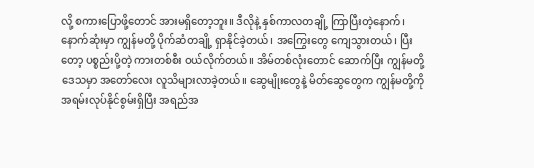လို့ စကားပြောဖို့တောင် အားမရှိတော့ဘူး။ ဒီလိုနဲ့ နှစ်ကာလတချို့ ကြာပြီးတဲ့နောက်၊ နောက်ဆုံးမှာ ကျွန်မတို့ ပိုက်ဆံတချို့ ရှာနိုင်ခဲ့တယ်၊ အကြွေးတွေ ကျေသွားတယ်၊ ပြီးတော့ ပစ္စည်းပို့တဲ့ ကားတစ်စီး ဝယ်လိုက်တယ်။ အိမ်တစ်လုံးတောင် ဆောက်ပြီး ကျွန်မတို့ ဒေသမှာ အတော်လေး လူသိများလာခဲ့တယ်။ ဆွေမျိုးတွေနဲ့ မိတ်ဆွေတွေက ကျွန်မတို့ကို အရမ်းလုပ်နိုင်စွမ်းရှိပြီး အရည်အ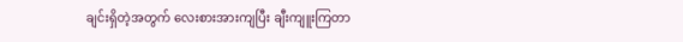ချင်းရှိတဲ့အတွက် လေးစားအားကျပြီး ချီးကျူးကြတာ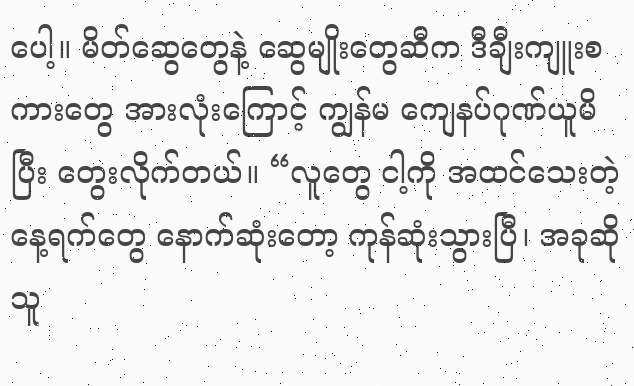ပေါ့။ မိတ်ဆွေတွေနဲ့ ဆွေမျိုးတွေဆီက ဒီချီးကျူးစကားတွေ အားလုံးကြောင့် ကျွန်မ ကျေနပ်ဂုဏ်ယူမိပြီး တွေးလိုက်တယ်။ “လူတွေ ငါ့ကို အထင်သေးတဲ့ နေ့ရက်တွေ နောက်ဆုံးတော့ ကုန်ဆုံးသွားပြီ၊ အခုဆို သူ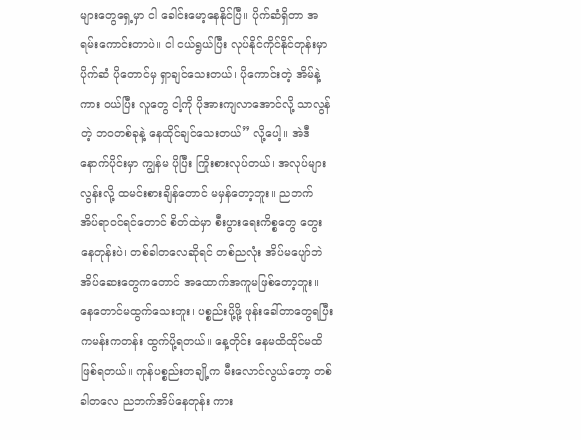များတွေရှေ့မှာ ငါ ခေါင်းမော့နေနိုင်ပြီ။ ပိုက်ဆံရှိတာ အရမ်းကောင်းတာပဲ။ ငါ ငယ်ရွယ်ပြီး လုပ်နိုင်ကိုင်နိုင်တုန်းမှာ ပိုက်ဆံ ပိုတောင်မှ ရှာချင်သေးတယ်၊ ပိုကောင်းတဲ့ အိမ်နဲ့ ကား ဝယ်ပြီး လူတွေ ငါ့ကို ပိုအားကျလာအောင်လို့ သာလွန်တဲ့ ဘဝတစ်ခုနဲ့ နေထိုင်ချင်သေးတယ်” လို့ပေါ့။ အဲဒီနောက်ပိုင်းမှာ ကျွန်မ ပိုပြီး ကြိုးစားလုပ်တယ်၊ အလုပ်များလွန်းလို့ ထမင်းစားချိန်တောင် မမှန်တော့ဘူး။ ညဘက် အိပ်ရာဝင်ရင်တောင် စိတ်ထဲမှာ စီးပွားရေးကိစ္စတွေ တွေးနေတုန်းပဲ၊ တစ်ခါတလေဆိုရင် တစ်ညလုံး အိပ်မပျော်ဘဲ အိပ်ဆေးတွေကတောင် အထောက်အကူမဖြစ်တော့ဘူး။ နေတောင်မထွက်သေးဘူး၊ ပစ္စည်းပို့ဖို့ ဖုန်းခေါ်တာတွေရပြီး ကမန်းကတန်း ထွက်ပို့ရတယ်။ နေ့တိုင်း နေမထိထိုင်မထိ ဖြစ်ရတယ်။ ကုန်ပစ္စည်းတချို့က မီးလောင်လွယ်တော့ တစ်ခါတလေ ညဘက်အိပ်နေတုန်း ကား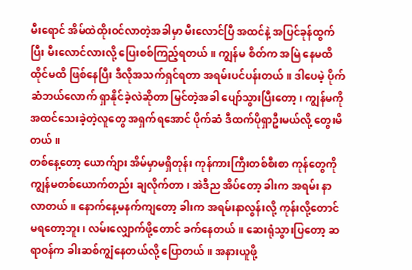မီးရောင် အိမ်ထဲထိုးဝင်လာတဲ့အခါမှာ မီးလောင်ပြီ အထင်နဲ့ အပြင်ခုန်ထွက်ပြီး မီးလောင်လားလို့ ပြေးစစ်ကြည့်ရတယ်။ ကျွန်မ စိတ်က အမြဲ နေမထိထိုင်မထိ ဖြစ်နေပြီး ဒီလိုအသက်ရှင်ရတာ အရမ်းပင်ပန်းတယ်။ ဒါပေမဲ့ ပိုက်ဆံဘယ်လောက် ရှာနိုင်ခဲ့လဲဆိုတာ မြင်တဲ့အခါ ပျော်သွားပြီးတော့၊ ကျွန်မကို အထင်သေးခဲ့တဲ့လူတွေ အရှက်ရအောင် ပိုက်ဆံ ဒီထက်ပိုရှာဦးမယ်လို့ တွေးမိတယ်။
တစ်နေ့တော့ ယောက်ျား အိမ်မှာမရှိတုန်း ကုန်ကားကြီးတစ်စီးစာ ကုန်တွေကို ကျွန်မတစ်ယောက်တည်း ချလိုက်တာ၊ အဲဒီည အိပ်တော့ ခါးက အရမ်း နာလာတယ်။ နောက်နေ့မနက်ကျတော့ ခါးက အရမ်းနာလွန်းလို့ ကုန်းလို့တောင် မရတော့ဘူး၊ လမ်းလျှောက်ဖို့တောင် ခက်နေတယ်။ ဆေးရုံသွားပြတော့ ဆရာဝန်က ခါးဆစ်ကျွံနေတယ်လို့ ပြောတယ်။ အနားယူဖို့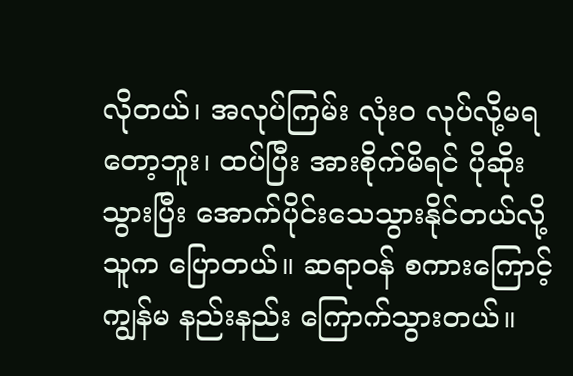လိုတယ်၊ အလုပ်ကြမ်း လုံးဝ လုပ်လို့မရတော့ဘူး၊ ထပ်ပြီး အားစိုက်မိရင် ပိုဆိုးသွားပြီး အောက်ပိုင်းသေသွားနိုင်တယ်လို့ သူက ပြောတယ်။ ဆရာဝန် စကားကြောင့် ကျွန်မ နည်းနည်း ကြောက်သွားတယ်။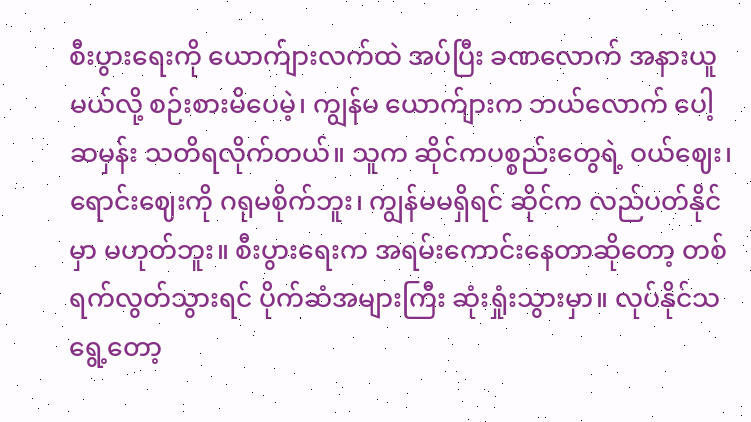စီးပွားရေးကို ယောက်ျားလက်ထဲ အပ်ပြီး ခဏလောက် အနားယူမယ်လို့ စဉ်းစားမိပေမဲ့၊ ကျွန်မ ယောက်ျားက ဘယ်လောက် ပေါ့ဆမှန်း သတိရလိုက်တယ်။ သူက ဆိုင်ကပစ္စည်းတွေရဲ့ ဝယ်ဈေး၊ ရောင်းဈေးကို ဂရုမစိုက်ဘူး၊ ကျွန်မမရှိရင် ဆိုင်က လည်ပတ်နိုင်မှာ မဟုတ်ဘူး။ စီးပွားရေးက အရမ်းကောင်းနေတာဆိုတော့ တစ်ရက်လွတ်သွားရင် ပိုက်ဆံအများကြီး ဆုံးရှုံးသွားမှာ။ လုပ်နိုင်သရွေ့တော့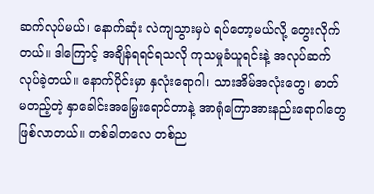ဆက်လုပ်မယ်၊ နောက်ဆုံး လဲကျသွားမှပဲ ရပ်တော့မယ်လို့ တွေးလိုက်တယ်။ ဒါကြောင့် အချိန်ရရင်ရသလို ကုသမှုခံယူရင်းနဲ့ အလုပ်ဆက်လုပ်ခဲ့တယ်။ နောက်ပိုင်းမှာ နှလုံးရောဂါ၊ သားအိမ်အလုံးတွေ၊ ဓာတ်မတည့်တဲ့ နှာခေါင်းအမြှေးရောင်တာနဲ့ အာရုံကြောအားနည်းရောဂါတွေ ဖြစ်လာတယ်။ တစ်ခါတလေ တစ်ည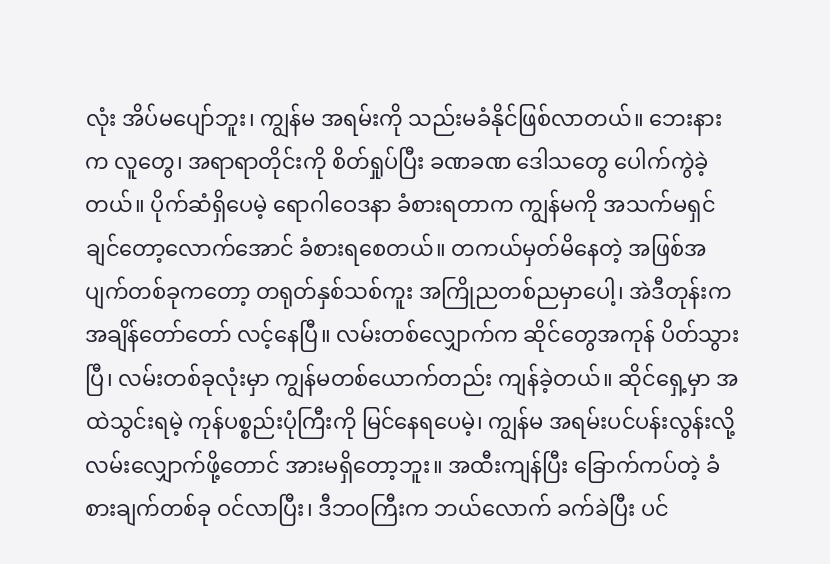လုံး အိပ်မပျော်ဘူး၊ ကျွန်မ အရမ်းကို သည်းမခံနိုင်ဖြစ်လာတယ်။ ဘေးနားက လူတွေ၊ အရာရာတိုင်းကို စိတ်ရှုပ်ပြီး ခဏခဏ ဒေါသတွေ ပေါက်ကွဲခဲ့တယ်။ ပိုက်ဆံရှိပေမဲ့ ရောဂါဝေဒနာ ခံစားရတာက ကျွန်မကို အသက်မရှင်ချင်တော့လောက်အောင် ခံစားရစေတယ်။ တကယ်မှတ်မိနေတဲ့ အဖြစ်အပျက်တစ်ခုကတော့ တရုတ်နှစ်သစ်ကူး အကြိုညတစ်ညမှာပေါ့၊ အဲဒီတုန်းက အချိန်တော်တော် လင့်နေပြီ။ လမ်းတစ်လျှောက်က ဆိုင်တွေအကုန် ပိတ်သွားပြီ၊ လမ်းတစ်ခုလုံးမှာ ကျွန်မတစ်ယောက်တည်း ကျန်ခဲ့တယ်။ ဆိုင်ရှေ့မှာ အထဲသွင်းရမဲ့ ကုန်ပစ္စည်းပုံကြီးကို မြင်နေရပေမဲ့၊ ကျွန်မ အရမ်းပင်ပန်းလွန်းလို့ လမ်းလျှောက်ဖို့တောင် အားမရှိတော့ဘူး။ အထီးကျန်ပြီး ခြောက်ကပ်တဲ့ ခံစားချက်တစ်ခု ဝင်လာပြီး၊ ဒီဘဝကြီးက ဘယ်လောက် ခက်ခဲပြီး ပင်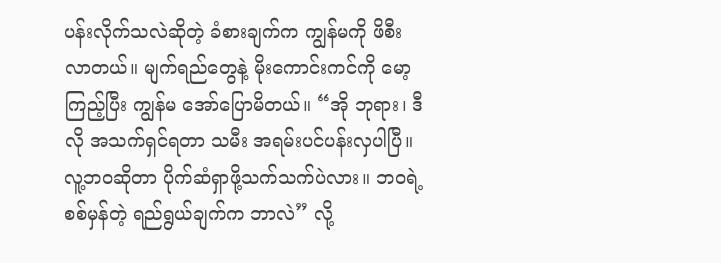ပန်းလိုက်သလဲဆိုတဲ့ ခံစားချက်က ကျွန်မကို ဖိစီးလာတယ်။ မျက်ရည်တွေနဲ့ မိုးကောင်းကင်ကို မော့ကြည့်ပြီး ကျွန်မ အော်ပြောမိတယ်။ “အို ဘုရား၊ ဒီလို အသက်ရှင်ရတာ သမီး အရမ်းပင်ပန်းလှပါပြီ။ လူ့ဘဝဆိုတာ ပိုက်ဆံရှာဖို့သက်သက်ပဲလား။ ဘဝရဲ့ စစ်မှန်တဲ့ ရည်ရွယ်ချက်က ဘာလဲ” လို့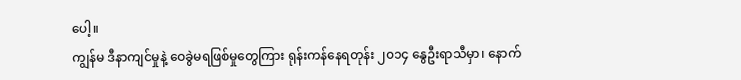ပေါ့။
ကျွန်မ ဒီနာကျင်မှုနဲ့ ဝေခွဲမရဖြစ်မှုတွေကြား ရုန်းကန်နေရတုန်း ၂၀၁၄ နွေဦးရာသီမှာ၊ နောက်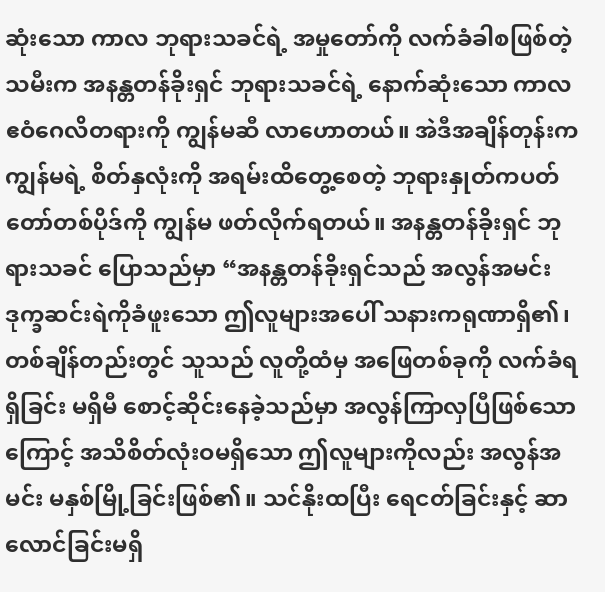ဆုံးသော ကာလ ဘုရားသခင်ရဲ့ အမှုတော်ကို လက်ခံခါစဖြစ်တဲ့ သမီးက အနန္တတန်ခိုးရှင် ဘုရားသခင်ရဲ့ နောက်ဆုံးသော ကာလ ဧဝံဂေလိတရားကို ကျွန်မဆီ လာဟောတယ်။ အဲဒီအချိန်တုန်းက ကျွန်မရဲ့ စိတ်နှလုံးကို အရမ်းထိတွေ့စေတဲ့ ဘုရားနှုတ်ကပတ်တော်တစ်ပိုဒ်ကို ကျွန်မ ဖတ်လိုက်ရတယ်။ အနန္တတန်ခိုးရှင် ဘုရားသခင် ပြောသည်မှာ “အနန္တတန်ခိုးရှင်သည် အလွန်အမင်း ဒုက္ခဆင်းရဲကိုခံဖူးသော ဤလူများအပေါ် သနားကရုဏာရှိ၏၊ တစ်ချိန်တည်းတွင် သူသည် လူတို့ထံမှ အဖြေတစ်ခုကို လက်ခံရရှိခြင်း မရှိမီ စောင့်ဆိုင်းနေခဲ့သည်မှာ အလွန်ကြာလှပြီဖြစ်သောကြောင့် အသိစိတ်လုံးဝမရှိသော ဤလူများကိုလည်း အလွန်အမင်း မနှစ်မြို့ခြင်းဖြစ်၏။ သင်နိုးထပြီး ရေငတ်ခြင်းနှင့် ဆာလောင်ခြင်းမရှိ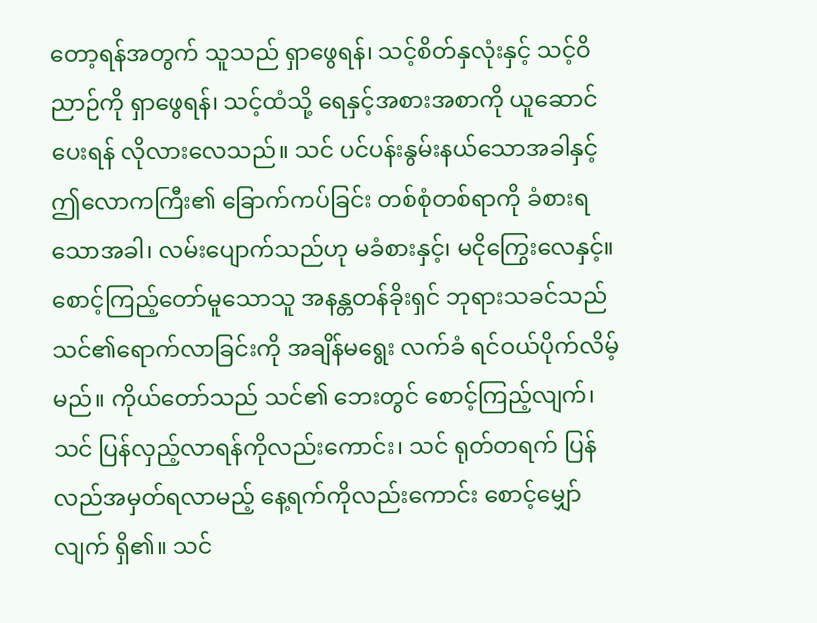တော့ရန်အတွက် သူသည် ရှာဖွေရန်၊ သင့်စိတ်နှလုံးနှင့် သင့်ဝိညာဉ်ကို ရှာဖွေရန်၊ သင့်ထံသို့ ရေနှင့်အစားအစာကို ယူဆောင်ပေးရန် လိုလားလေသည်။ သင် ပင်ပန်းနွမ်းနယ်သောအခါနှင့် ဤလောကကြီး၏ ခြောက်ကပ်ခြင်း တစ်စုံတစ်ရာကို ခံစားရသောအခါ၊ လမ်းပျောက်သည်ဟု မခံစားနှင့်၊ မငိုကြွေးလေနှင့်။ စောင့်ကြည့်တော်မူသောသူ အနန္တတန်ခိုးရှင် ဘုရားသခင်သည် သင်၏ရောက်လာခြင်းကို အချိန်မရွေး လက်ခံ ရင်ဝယ်ပိုက်လိမ့်မည်။ ကိုယ်တော်သည် သင်၏ ဘေးတွင် စောင့်ကြည့်လျက်၊ သင် ပြန်လှည့်လာရန်ကိုလည်းကောင်း၊ သင် ရုတ်တရက် ပြန်လည်အမှတ်ရလာမည့် နေ့ရက်ကိုလည်းကောင်း စောင့်မျှော်လျက် ရှိ၏။ သင်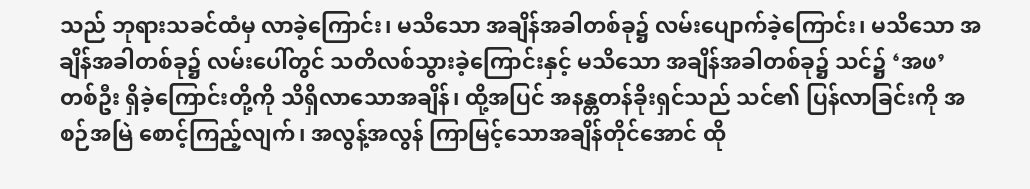သည် ဘုရားသခင်ထံမှ လာခဲ့ကြောင်း၊ မသိသော အချိန်အခါတစ်ခု၌ လမ်းပျောက်ခဲ့ကြောင်း၊ မသိသော အချိန်အခါတစ်ခု၌ လမ်းပေါ်တွင် သတိလစ်သွားခဲ့ကြောင်းနှင့် မသိသော အချိန်အခါတစ်ခု၌ သင်၌ ‘အဖ’ တစ်ဦး ရှိခဲ့ကြောင်းတို့ကို သိရှိလာသောအချိန်၊ ထို့အပြင် အနန္တတန်ခိုးရှင်သည် သင်၏ ပြန်လာခြင်းကို အစဉ်အမြဲ စောင့်ကြည့်လျက်၊ အလွန့်အလွန် ကြာမြင့်သောအချိန်တိုင်အောင် ထို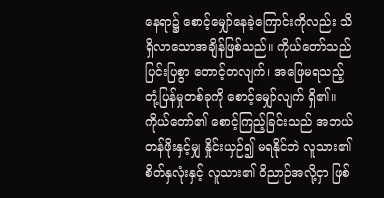နေရာ၌ စောင့်မျှော်နေခဲ့ကြောင်းကိုလည်း သိရှိလာသောအချိန်ဖြစ်သည်။ ကိုယ်တော်သည် ပြင်းပြစွာ တောင့်တလျက်၊ အဖြေမရသည့် တုံ့ပြန်မှုတစ်ခုကို စောင့်မျှော်လျက် ရှိ၏။ ကိုယ်တော်၏ စောင့်ကြည့်ခြင်းသည် အဘယ်တန်ဖိုးနှင့်မျှ နှိုင်းယှဉ်၍ မရနိုင်ဘဲ လူသား၏ စိတ်နှလုံးနှင့် လူသား၏ ဝိညာဉ်အလို့ငှာ ဖြစ်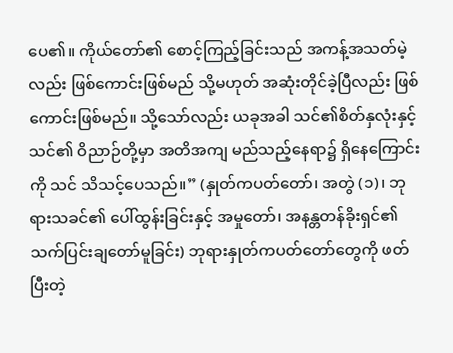ပေ၏။ ကိုယ်တော်၏ စောင့်ကြည့်ခြင်းသည် အကန့်အသတ်မဲ့လည်း ဖြစ်ကောင်းဖြစ်မည် သို့မဟုတ် အဆုံးတိုင်ခဲ့ပြီလည်း ဖြစ်ကောင်းဖြစ်မည်။ သို့သော်လည်း ယခုအခါ သင်၏စိတ်နှလုံးနှင့် သင်၏ ဝိညာဉ်တို့မှာ အတိအကျ မည်သည့်နေရာ၌ ရှိနေကြောင်းကို သင် သိသင့်ပေသည်။” (နှုတ်ကပတ်တော်၊ အတွဲ (၁)၊ ဘုရားသခင်၏ ပေါ်ထွန်းခြင်းနှင့် အမှုတော်၊ အနန္တတန်ခိုးရှင်၏ သက်ပြင်းချတော်မူခြင်း) ဘုရားနှုတ်ကပတ်တော်တွေကို ဖတ်ပြီးတဲ့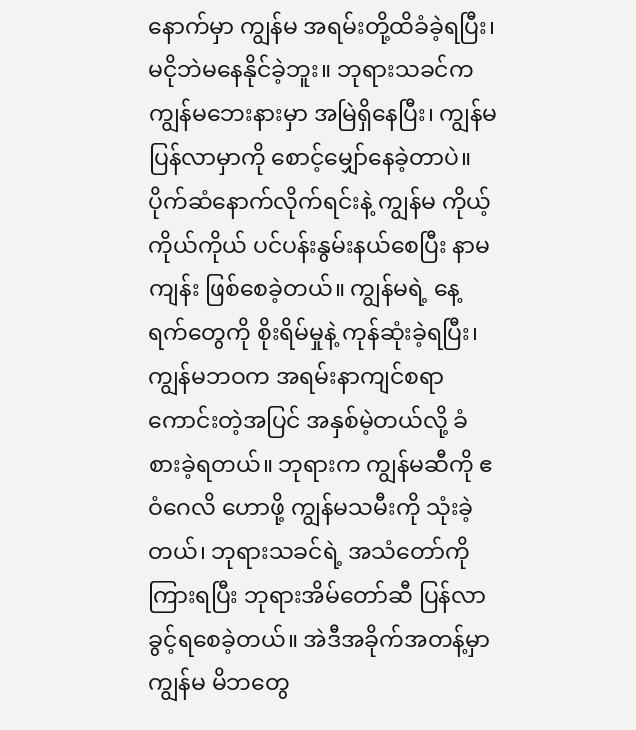နောက်မှာ ကျွန်မ အရမ်းတို့ထိခံခဲ့ရပြီး၊ မငိုဘဲမနေနိုင်ခဲ့ဘူး။ ဘုရားသခင်က ကျွန်မဘေးနားမှာ အမြဲရှိနေပြီး၊ ကျွန်မ ပြန်လာမှာကို စောင့်မျှော်နေခဲ့တာပဲ။ ပိုက်ဆံနောက်လိုက်ရင်းနဲ့ ကျွန်မ ကိုယ့်ကိုယ်ကိုယ် ပင်ပန်းနွမ်းနယ်စေပြီး နာမကျန်း ဖြစ်စေခဲ့တယ်။ ကျွန်မရဲ့ နေ့ရက်တွေကို စိုးရိမ်မှုနဲ့ ကုန်ဆုံးခဲ့ရပြီး၊ ကျွန်မဘဝက အရမ်းနာကျင်စရာကောင်းတဲ့အပြင် အနှစ်မဲ့တယ်လို့ ခံစားခဲ့ရတယ်။ ဘုရားက ကျွန်မဆီကို ဧဝံဂေလိ ဟောဖို့ ကျွန်မသမီးကို သုံးခဲ့တယ်၊ ဘုရားသခင်ရဲ့ အသံတော်ကို ကြားရပြီး ဘုရားအိမ်တော်ဆီ ပြန်လာခွင့်ရစေခဲ့တယ်။ အဲဒီအခိုက်အတန့်မှာ ကျွန်မ မိဘတွေ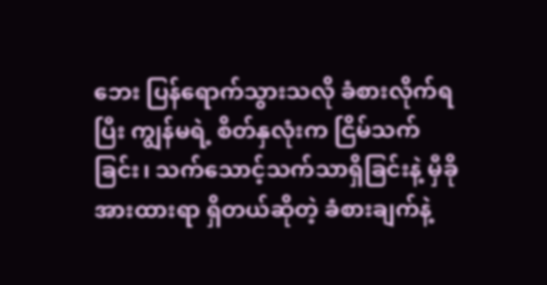ဘေး ပြန်ရောက်သွားသလို ခံစားလိုက်ရပြီး ကျွန်မရဲ့ စိတ်နှလုံးက ငြိမ်သက်ခြင်း၊ သက်သောင့်သက်သာရှိခြင်းနဲ့ မှီခိုအားထားရာ ရှိတယ်ဆိုတဲ့ ခံစားချက်နဲ့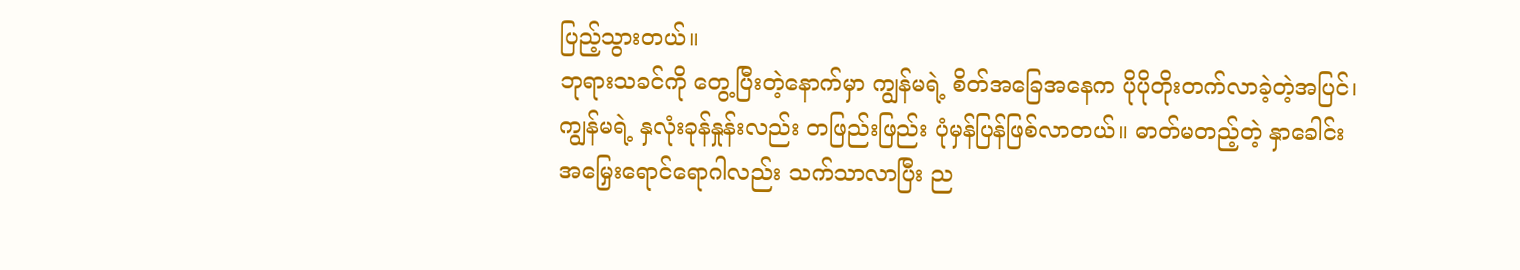ပြည့်သွားတယ်။
ဘုရားသခင်ကို တွေ့ပြီးတဲ့နောက်မှာ ကျွန်မရဲ့ စိတ်အခြေအနေက ပိုပိုတိုးတက်လာခဲ့တဲ့အပြင်၊ ကျွန်မရဲ့ နှလုံးခုန်နှုန်းလည်း တဖြည်းဖြည်း ပုံမှန်ပြန်ဖြစ်လာတယ်။ ဓာတ်မတည့်တဲ့ နှာခေါင်းအမြှေးရောင်ရောဂါလည်း သက်သာလာပြီး ည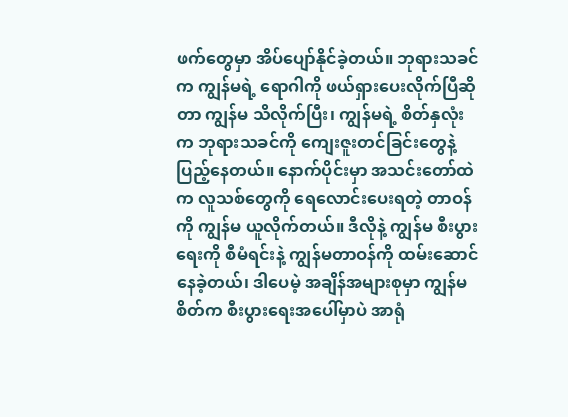ဖက်တွေမှာ အိပ်ပျော်နိုင်ခဲ့တယ်။ ဘုရားသခင်က ကျွန်မရဲ့ ရောဂါကို ဖယ်ရှားပေးလိုက်ပြီဆိုတာ ကျွန်မ သိလိုက်ပြီး၊ ကျွန်မရဲ့ စိတ်နှလုံးက ဘုရားသခင်ကို ကျေးဇူးတင်ခြင်းတွေနဲ့ ပြည့်နေတယ်။ နောက်ပိုင်းမှာ အသင်းတော်ထဲက လူသစ်တွေကို ရေလောင်းပေးရတဲ့ တာဝန်ကို ကျွန်မ ယူလိုက်တယ်။ ဒီလိုနဲ့ ကျွန်မ စီးပွားရေးကို စီမံရင်းနဲ့ ကျွန်မတာဝန်ကို ထမ်းဆောင်နေခဲ့တယ်၊ ဒါပေမဲ့ အချိန်အများစုမှာ ကျွန်မစိတ်က စီးပွားရေးအပေါ်မှာပဲ အာရုံ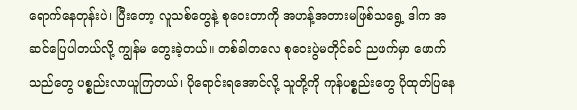ရောက်နေတုန်းပဲ၊ ပြီးတော့ လူသစ်တွေနဲ့ စုဝေးတာကို အဟန့်အတားမဖြစ်သရွေ့ ဒါက အဆင်ပြေပါတယ်လို့ ကျွန်မ တွေးခဲ့တယ်။ တစ်ခါတလေ စုဝေးပွဲမတိုင်ခင် ညဖက်မှာ ဖောက်သည်တွေ ပစ္စည်းလာယူကြတယ်၊ ပိုရောင်းရအောင်လို့ သူတို့ကို ကုန်ပစ္စည်းတွေ ပိုထုတ်ပြနေ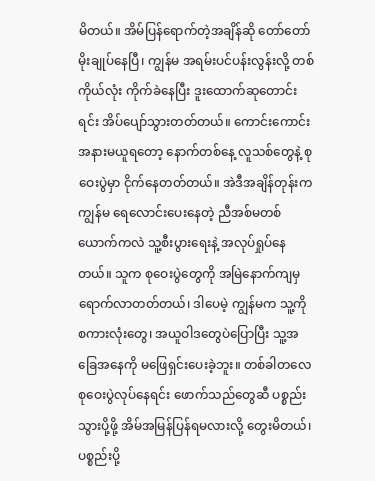မိတယ်။ အိမ်ပြန်ရောက်တဲ့အချိန်ဆို တော်တော် မိုးချုပ်နေပြီ၊ ကျွန်မ အရမ်းပင်ပန်းလွန်းလို့ တစ်ကိုယ်လုံး ကိုက်ခဲနေပြီး ဒူးထောက်ဆုတောင်းရင်း အိပ်ပျော်သွားတတ်တယ်။ ကောင်းကောင်း အနားမယူရတော့ နောက်တစ်နေ့ လူသစ်တွေနဲ့ စုဝေးပွဲမှာ ငိုက်နေတတ်တယ်။ အဲဒီအချိန်တုန်းက ကျွန်မ ရေလောင်းပေးနေတဲ့ ညီအစ်မတစ်ယောက်ကလဲ သူ့စီးပွားရေးနဲ့ အလုပ်ရှုပ်နေတယ်။ သူက စုဝေးပွဲတွေကို အမြဲနောက်ကျမှ ရောက်လာတတ်တယ်၊ ဒါပေမဲ့ ကျွန်မက သူ့ကို စကားလုံးတွေ၊ အယူဝါဒတွေပဲပြောပြီး သူ့အခြေအနေကို မဖြေရှင်းပေးခဲ့ဘူး။ တစ်ခါတလေ စုဝေးပွဲလုပ်နေရင်း ဖောက်သည်တွေဆီ ပစ္စည်းသွားပို့ဖို့ အိမ်အမြန်ပြန်ရမလားလို့ တွေးမိတယ်၊ ပစ္စည်းပို့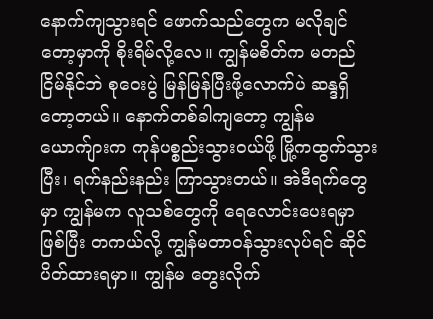နောက်ကျသွားရင် ဖောက်သည်တွေက မလိုချင်တော့မှာကို စိုးရိမ်လို့လေ။ ကျွန်မစိတ်က မတည်ငြိမ်နိုင်ဘဲ စုဝေးပွဲ မြန်မြန်ပြီးဖို့လောက်ပဲ ဆန္ဒရှိတော့တယ်။ နောက်တစ်ခါကျတော့ ကျွန်မ ယောက်ျားက ကုန်ပစ္စည်းသွားဝယ်ဖို့ မြို့ကထွက်သွားပြီး၊ ရက်နည်းနည်း ကြာသွားတယ်။ အဲဒီရက်တွေမှာ ကျွန်မက လူသစ်တွေကို ရေလောင်းပေးရမှာဖြစ်ပြီး တကယ်လို့ ကျွန်မတာဝန်သွားလုပ်ရင် ဆိုင်ပိတ်ထားရမှာ။ ကျွန်မ တွေးလိုက်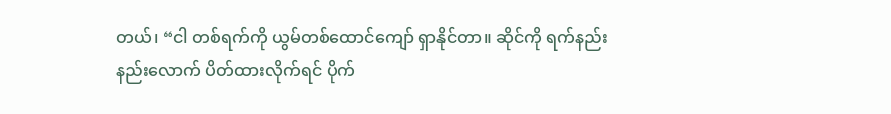တယ်၊ “ငါ တစ်ရက်ကို ယွမ်တစ်ထောင်ကျော် ရှာနိုင်တာ။ ဆိုင်ကို ရက်နည်းနည်းလောက် ပိတ်ထားလိုက်ရင် ပိုက်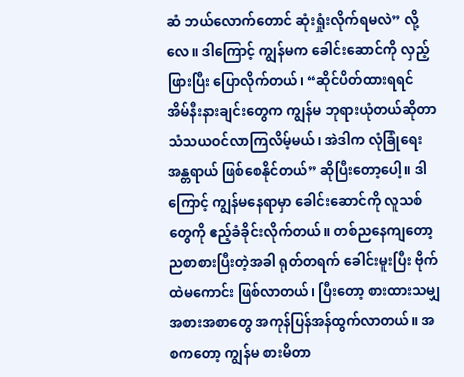ဆံ ဘယ်လောက်တောင် ဆုံးရှုံးလိုက်ရမလဲ” လို့လေ။ ဒါကြောင့် ကျွန်မက ခေါင်းဆောင်ကို လှည့်ဖြားပြီး ပြောလိုက်တယ်၊ “ဆိုင်ပိတ်ထားရရင် အိမ်နီးနားချင်းတွေက ကျွန်မ ဘုရားယုံတယ်ဆိုတာ သံသယဝင်လာကြလိမ့်မယ်၊ အဲဒါက လုံခြုံရေး အန္တရာယ် ဖြစ်စေနိုင်တယ်” ဆိုပြီးတော့ပေါ့။ ဒါကြောင့် ကျွန်မနေရာမှာ ခေါင်းဆောင်ကို လူသစ်တွေကို ဧည့်ခံခိုင်းလိုက်တယ်။ တစ်ညနေကျတော့ ညစာစားပြီးတဲ့အခါ ရုတ်တရက် ခေါင်းမူးပြီး ဗိုက်ထဲမကောင်း ဖြစ်လာတယ်၊ ပြီးတော့ စားထားသမျှ အစားအစာတွေ အကုန်ပြန်အန်ထွက်လာတယ်။ အစကတော့ ကျွန်မ စားမိတာ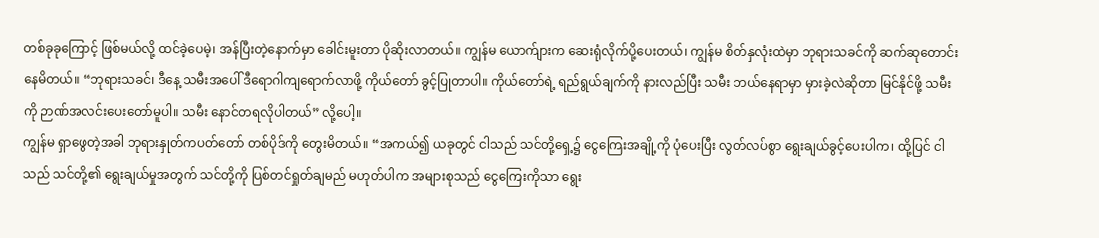တစ်ခုခုကြောင့် ဖြစ်မယ်လို့ ထင်ခဲ့ပေမဲ့၊ အန်ပြီးတဲ့နောက်မှာ ခေါင်းမူးတာ ပိုဆိုးလာတယ်။ ကျွန်မ ယောက်ျားက ဆေးရုံလိုက်ပို့ပေးတယ်၊ ကျွန်မ စိတ်နှလုံးထဲမှာ ဘုရားသခင်ကို ဆက်ဆုတောင်းနေမိတယ်။ “ဘုရားသခင်၊ ဒီနေ့ သမီးအပေါ် ဒီရောဂါကျရောက်လာဖို့ ကိုယ်တော် ခွင့်ပြုတာပါ။ ကိုယ်တော်ရဲ့ ရည်ရွယ်ချက်ကို နားလည်ပြီး သမီး ဘယ်နေရာမှာ မှားခဲ့လဲဆိုတာ မြင်နိုင်ဖို့ သမီးကို ဉာဏ်အလင်းပေးတော်မူပါ။ သမီး နောင်တရလိုပါတယ်” လို့ပေါ့။
ကျွန်မ ရှာဖွေတဲ့အခါ ဘုရားနှုတ်ကပတ်တော် တစ်ပိုဒ်ကို တွေးမိတယ်။ “အကယ်၍ ယခုတွင် ငါသည် သင်တို့ရှေ့၌ ငွေကြေးအချို့ကို ပုံပေးပြီး လွတ်လပ်စွာ ရွေးချယ်ခွင့်ပေးပါက၊ ထို့ပြင် ငါသည် သင်တို့၏ ရွေးချယ်မှုအတွက် သင်တို့ကို ပြစ်တင်ရှုတ်ချမည် မဟုတ်ပါက အများစုသည် ငွေကြေးကိုသာ ရွေး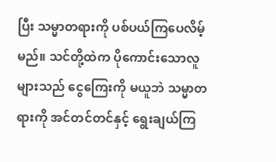ပြီး သမ္မာတရားကို ပစ်ပယ်ကြပေလိမ့်မည်။ သင်တို့ထဲက ပိုကောင်းသောလူများသည် ငွေကြေးကို မယူဘဲ သမ္မာတရားကို အင်တင်တင်နှင့် ရွေးချယ်ကြ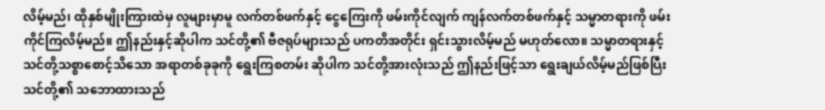လိမ့်မည်၊ ထိုနှစ်မျိုးကြားထဲမှ လူများမှာမူ လက်တစ်ဖက်နှင့် ငွေကြေးကို ဖမ်းကိုင်လျက် ကျန်လက်တစ်ဖက်နှင့် သမ္မာတရားကို ဖမ်းကိုင်ကြလိမ့်မည်။ ဤနည်းနှင့်ဆိုပါက သင်တို့၏ ဗီဇရုပ်များသည် ပကတိအတိုင်း ရှင်းသွားလိမ့်မည် မဟုတ်လော။ သမ္မာတရားနှင့် သင်တို့သစ္စာစောင့်သိသော အရာတစ်ခုခုကို ရွေးကြစတမ်း ဆိုပါက သင်တို့အားလုံးသည် ဤနည်းဖြင့်သာ ရွေးချယ်လိမ့်မည်ဖြစ်ပြီး သင်တို့၏ သဘောထားသည်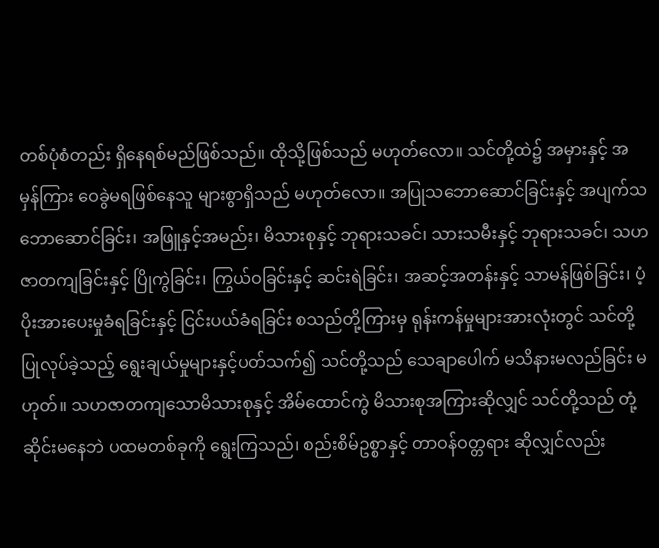တစ်ပုံစံတည်း ရှိနေရစ်မည်ဖြစ်သည်။ ထိုသို့ဖြစ်သည် မဟုတ်လော။ သင်တို့ထဲ၌ အမှားနှင့် အမှန်ကြား ဝေခွဲမရဖြစ်နေသူ များစွာရှိသည် မဟုတ်လော။ အပြုသဘောဆောင်ခြင်းနှင့် အပျက်သဘောဆောင်ခြင်း၊ အဖြူနှင့်အမည်း၊ မိသားစုနှင့် ဘုရားသခင်၊ သားသမီးနှင့် ဘုရားသခင်၊ သဟဇာတကျခြင်းနှင့် ပြိုကွဲခြင်း၊ ကြွယ်ဝခြင်းနှင့် ဆင်းရဲခြင်း၊ အဆင့်အတန်းနှင့် သာမန်ဖြစ်ခြင်း၊ ပံ့ပိုးအားပေးမှုခံရခြင်းနှင့် ငြင်းပယ်ခံရခြင်း စသည်တို့ကြားမှ ရုန်းကန်မှုများအားလုံးတွင် သင်တို့ပြုလုပ်ခဲ့သည့် ရွေးချယ်မှုများနှင့်ပတ်သက်၍ သင်တို့သည် သေချာပေါက် မသိနားမလည်ခြင်း မဟုတ်။ သဟဇာတကျသောမိသားစုနှင့် အိမ်ထောင်ကွဲ မိသားစုအကြားဆိုလျှင် သင်တို့သည် တုံ့ဆိုင်းမနေဘဲ ပထမတစ်ခုကို ရွေးကြသည်၊ စည်းစိမ်ဥစ္စာနှင့် တာဝန်ဝတ္တရား ဆိုလျှင်လည်း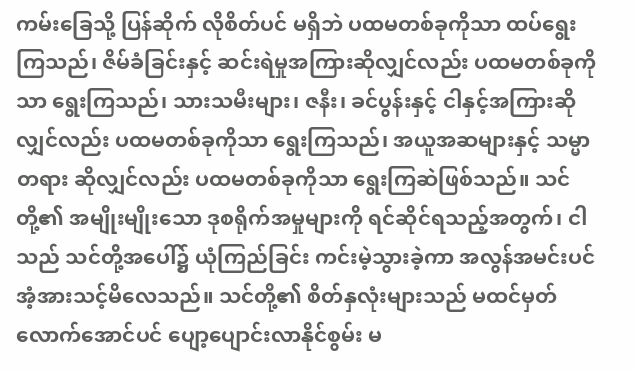ကမ်းခြေသို့ ပြန်ဆိုက် လိုစိတ်ပင် မရှိဘဲ ပထမတစ်ခုကိုသာ ထပ်ရွေးကြသည်၊ ဇိမ်ခံခြင်းနှင့် ဆင်းရဲမှုအကြားဆိုလျှင်လည်း ပထမတစ်ခုကိုသာ ရွေးကြသည်၊ သားသမီးများ၊ ဇနီး၊ ခင်ပွန်းနှင့် ငါနှင့်အကြားဆိုလျှင်လည်း ပထမတစ်ခုကိုသာ ရွေးကြသည်၊ အယူအဆများနှင့် သမ္မာတရား ဆိုလျှင်လည်း ပထမတစ်ခုကိုသာ ရွေးကြဆဲဖြစ်သည်။ သင်တို့၏ အမျိုးမျိုးသော ဒုစရိုက်အမှုများကို ရင်ဆိုင်ရသည့်အတွက်၊ ငါသည် သင်တို့အပေါ်၌ ယုံကြည်ခြင်း ကင်းမဲ့သွားခဲ့ကာ အလွန်အမင်းပင် အံ့အားသင့်မိလေသည်။ သင်တို့၏ စိတ်နှလုံးများသည် မထင်မှတ်လောက်အောင်ပင် ပျော့ပျောင်းလာနိုင်စွမ်း မ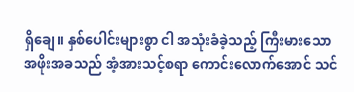ရှိချေ။ နှစ်ပေါင်းများစွာ ငါ အသုံးခံခဲ့သည့် ကြီးမားသော အဖိုးအခသည် အံ့အားသင့်စရာ ကောင်းလောက်အောင် သင်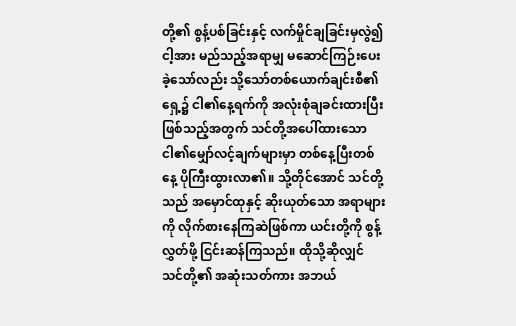တို့၏ စွန့်ပစ်ခြင်းနှင့် လက်မှိုင်ချခြင်းမှလွဲ၍ ငါ့အား မည်သည့်အရာမျှ မဆောင်ကြဉ်းပေးခဲ့သော်လည်း သို့သော်တစ်ယောက်ချင်းစီ၏ရှေ့၌ ငါ၏နေ့ရက်ကို အလုံးစုံချခင်းထားပြီး ဖြစ်သည့်အတွက် သင်တို့အပေါ်ထားသော ငါ၏မျှော်လင့်ချက်များမှာ တစ်နေ့ပြီးတစ်နေ့ ပိုကြီးထွားလာ၏။ သို့တိုင်အောင် သင်တို့သည် အမှောင်ထုနှင့် ဆိုးယုတ်သော အရာများကို လိုက်စားနေကြဆဲဖြစ်ကာ ယင်းတို့ကို စွန့်လွှတ်ဖို့ ငြင်းဆန်ကြသည်။ ထိုသို့ဆိုလျှင် သင်တို့၏ အဆုံးသတ်ကား အဘယ်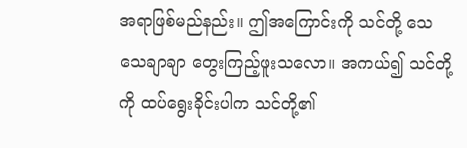အရာဖြစ်မည်နည်း။ ဤအကြောင်းကို သင်တို့ သေသေချာချာ တွေးကြည့်ဖူးသလော။ အကယ်၍ သင်တို့ကို ထပ်ရွေးခိုင်းပါက သင်တို့၏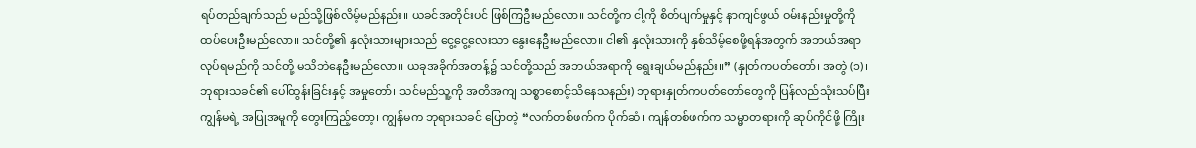ရပ်တည်ချက်သည် မည်သို့ဖြစ်လိမ့်မည်နည်း။ ယခင်အတိုင်းပင် ဖြစ်ကြဦးမည်လော။ သင်တို့က ငါ့ကို စိတ်ပျက်မှုနှင့် နာကျင်ဖွယ် ဝမ်းနည်းမှုတို့ကို ထပ်ပေးဦးမည်လော။ သင်တို့၏ နှလုံးသားများသည် ငွေ့ငွေ့လေးသာ နွေးနေဦးမည်လော။ ငါ၏ နှလုံးသားကို နှစ်သိမ့်စေဖို့ရန်အတွက် အဘယ်အရာလုပ်ရမည်ကို သင်တို့ မသိဘဲနေဦးမည်လော။ ယခုအခိုက်အတန့်၌ သင်တို့သည် အဘယ်အရာကို ရွေးချယ်မည်နည်း။” (နှုတ်ကပတ်တော်၊ အတွဲ (၁)၊ ဘုရားသခင်၏ ပေါ်ထွန်းခြင်းနှင့် အမှုတော်၊ သင်မည်သူ့ကို အတိအကျ သစ္စာစောင့်သိနေသနည်း) ဘုရားနှုတ်ကပတ်တော်တွေကို ပြန်လည်သုံးသပ်ပြီး ကျွန်မရဲ့ အပြုအမူကို တွေးကြည့်တော့၊ ကျွန်မက ဘုရားသခင် ပြောတဲ့ “လက်တစ်ဖက်က ပိုက်ဆံ၊ ကျန်တစ်ဖက်က သမ္မာတရားကို ဆုပ်ကိုင်ဖို့ ကြိုး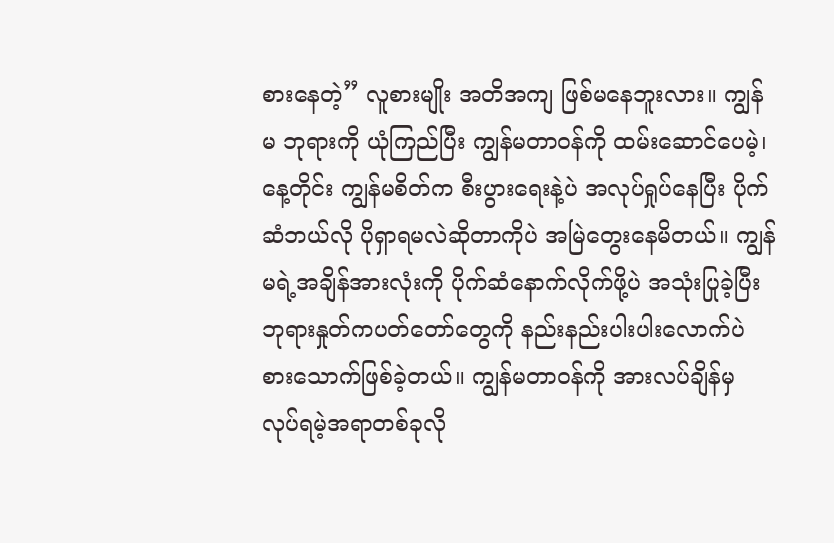စားနေတဲ့” လူစားမျိုး အတိအကျ ဖြစ်မနေဘူးလား။ ကျွန်မ ဘုရားကို ယုံကြည်ပြီး ကျွန်မတာဝန်ကို ထမ်းဆောင်ပေမဲ့၊ နေ့တိုင်း ကျွန်မစိတ်က စီးပွားရေးနဲ့ပဲ အလုပ်ရှုပ်နေပြီး ပိုက်ဆံဘယ်လို ပိုရှာရမလဲဆိုတာကိုပဲ အမြဲတွေးနေမိတယ်။ ကျွန်မရဲ့အချိန်အားလုံးကို ပိုက်ဆံနောက်လိုက်ဖို့ပဲ အသုံးပြုခဲ့ပြီး ဘုရားနှုတ်ကပတ်တော်တွေကို နည်းနည်းပါးပါးလောက်ပဲ စားသောက်ဖြစ်ခဲ့တယ်။ ကျွန်မတာဝန်ကို အားလပ်ချိန်မှ လုပ်ရမဲ့အရာတစ်ခုလို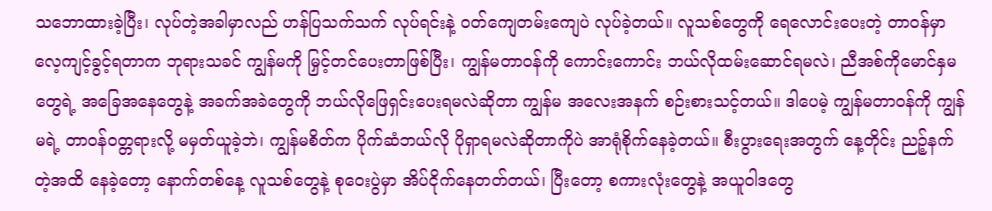သဘောထားခဲ့ပြီး၊ လုပ်တဲ့အခါမှာလည် ဟန်ပြသက်သက် လုပ်ရင်းနဲ့ ဝတ်ကျေတမ်းကျေပဲ လုပ်ခဲ့တယ်။ လူသစ်တွေကို ရေလောင်းပေးတဲ့ တာဝန်မှာ လေ့ကျင့်ခွင့်ရတာက ဘုရားသခင် ကျွန်မကို မြှင့်တင်ပေးတာဖြစ်ပြီး၊ ကျွန်မတာဝန်ကို ကောင်းကောင်း ဘယ်လိုထမ်းဆောင်ရမလဲ၊ ညီအစ်ကိုမောင်နှမတွေရဲ့ အခြေအနေတွေနဲ့ အခက်အခဲတွေကို ဘယ်လိုဖြေရှင်းပေးရမလဲဆိုတာ ကျွန်မ အလေးအနက် စဉ်းစားသင့်တယ်။ ဒါပေမဲ့ ကျွန်မတာဝန်ကို ကျွန်မရဲ့ တာဝန်ဝတ္တရားလို့ မမှတ်ယူခဲ့ဘဲ၊ ကျွန်မစိတ်က ပိုက်ဆံဘယ်လို ပိုရှာရမလဲဆိုတာကိုပဲ အာရုံစိုက်နေခဲ့တယ်။ စီးပွားရေးအတွက် နေ့တိုင်း ညဉ့်နက်တဲ့အထိ နေခဲ့တော့ နောက်တစ်နေ့ လူသစ်တွေနဲ့ စုဝေးပွဲမှာ အိပ်ငိုက်နေတတ်တယ်၊ ပြီးတော့ စကားလုံးတွေနဲ့ အယူဝါဒတွေ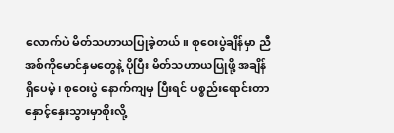လောက်ပဲ မိတ်သဟာယပြုခဲ့တယ်။ စုဝေးပွဲချိန်မှာ ညီအစ်ကိုမောင်နှမတွေနဲ့ ပိုပြီး မိတ်သဟာယပြုဖို့ အချိန်ရှိပေမဲ့၊ စုဝေးပွဲ နောက်ကျမှ ပြီးရင် ပစ္စည်းရောင်းတာ နှောင့်နှေးသွားမှာစိုးလို့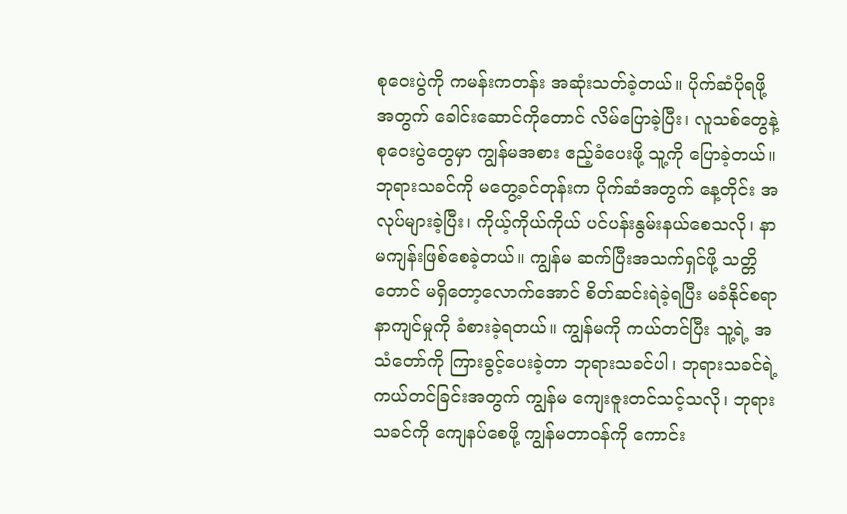စုဝေးပွဲကို ကမန်းကတန်း အဆုံးသတ်ခဲ့တယ်။ ပိုက်ဆံပိုရဖို့အတွက် ခေါင်းဆောင်ကိုတောင် လိမ်ပြောခဲ့ပြီး၊ လူသစ်တွေနဲ့ စုဝေးပွဲတွေမှာ ကျွန်မအစား ဧည့်ခံပေးဖို့ သူ့ကို ပြောခဲ့တယ်။ ဘုရားသခင်ကို မတွေ့ခင်တုန်းက ပိုက်ဆံအတွက် နေ့တိုင်း အလုပ်များခဲ့ပြီး၊ ကိုယ့်ကိုယ်ကိုယ် ပင်ပန်းနွမ်းနယ်စေသလို၊ နာမကျန်းဖြစ်စေခဲ့တယ်။ ကျွန်မ ဆက်ပြီးအသက်ရှင်ဖို့ သတ္တိတောင် မရှိတော့လောက်အောင် စိတ်ဆင်းရဲခဲ့ရပြီး မခံနိုင်စရာ နာကျင်မှုကို ခံစားခဲ့ရတယ်။ ကျွန်မကို ကယ်တင်ပြီး သူ့ရဲ့ အသံတော်ကို ကြားခွင့်ပေးခဲ့တာ ဘုရားသခင်ပါ၊ ဘုရားသခင်ရဲ့ ကယ်တင်ခြင်းအတွက် ကျွန်မ ကျေးဇူးတင်သင့်သလို၊ ဘုရားသခင်ကို ကျေနပ်စေဖို့ ကျွန်မတာဝန်ကို ကောင်း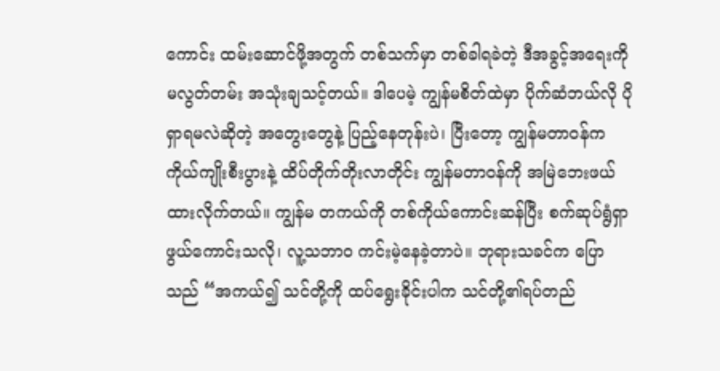ကောင်း ထမ်းဆောင်ဖို့အတွက် တစ်သက်မှာ တစ်ခါရခဲတဲ့ ဒီအခွင့်အရေးကို မလွတ်တမ်း အသုံးချသင့်တယ်။ ဒါပေမဲ့ ကျွန်မစိတ်ထဲမှာ ပိုက်ဆံဘယ်လို ပိုရှာရမလဲဆိုတဲ့ အတွေးတွေနဲ့ ပြည့်နေတုန်းပဲ၊ ပြီးတော့ ကျွန်မတာဝန်က ကိုယ်ကျိုးစီးပွားနဲ့ ထိပ်တိုက်တိုးလာတိုင်း ကျွန်မတာဝန်ကို အမြဲဘေးဖယ်ထားလိုက်တယ်။ ကျွန်မ တကယ်ကို တစ်ကိုယ်ကောင်းဆန်ပြီး စက်ဆုပ်ရွံရှာဖွယ်ကောင်းသလို၊ လူ့သဘာဝ ကင်းမဲ့နေခဲ့တာပဲ။ ဘုရားသခင်က ပြောသည် “အကယ်၍ သင်တို့ကို ထပ်ရွေးခိုင်းပါက သင်တို့၏ရပ်တည်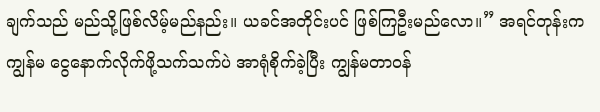ချက်သည် မည်သို့ဖြစ်လိမ့်မည်နည်း။ ယခင်အတိုင်းပင် ဖြစ်ကြဦးမည်လော။” အရင်တုန်းက ကျွန်မ ငွေနောက်လိုက်ဖို့သက်သက်ပဲ အာရုံစိုက်ခဲ့ပြီး ကျွန်မတာဝန်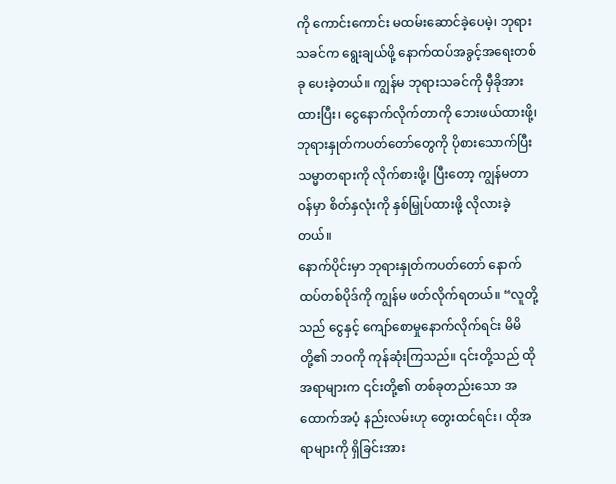ကို ကောင်းကောင်း မထမ်းဆောင်ခဲ့ပေမဲ့၊ ဘုရားသခင်က ရွေးချယ်ဖို့ နောက်ထပ်အခွင့်အရေးတစ်ခု ပေးခဲ့တယ်။ ကျွန်မ ဘုရားသခင်ကို မှီခိုအားထားပြီး၊ ငွေနောက်လိုက်တာကို ဘေးဖယ်ထားဖို့၊ ဘုရားနှုတ်ကပတ်တော်တွေကို ပိုစားသောက်ပြီး သမ္မာတရားကို လိုက်စားဖို့၊ ပြီးတော့ ကျွန်မတာဝန်မှာ စိတ်နှလုံးကို နှစ်မြှုပ်ထားဖို့ လိုလားခဲ့တယ်။
နောက်ပိုင်းမှာ ဘုရားနှုတ်ကပတ်တော် နောက်ထပ်တစ်ပိုဒ်ကို ကျွန်မ ဖတ်လိုက်ရတယ်။ “လူတို့သည် ငွေနှင့် ကျော်စောမှုနောက်လိုက်ရင်း မိမိတို့၏ ဘဝကို ကုန်ဆုံးကြသည်။ ၎င်းတို့သည် ထိုအရာများက ၎င်းတို့၏ တစ်ခုတည်းသော အထောက်အပံ့ နည်းလမ်းဟု တွေးထင်ရင်း၊ ထိုအရာများကို ရှိခြင်းအား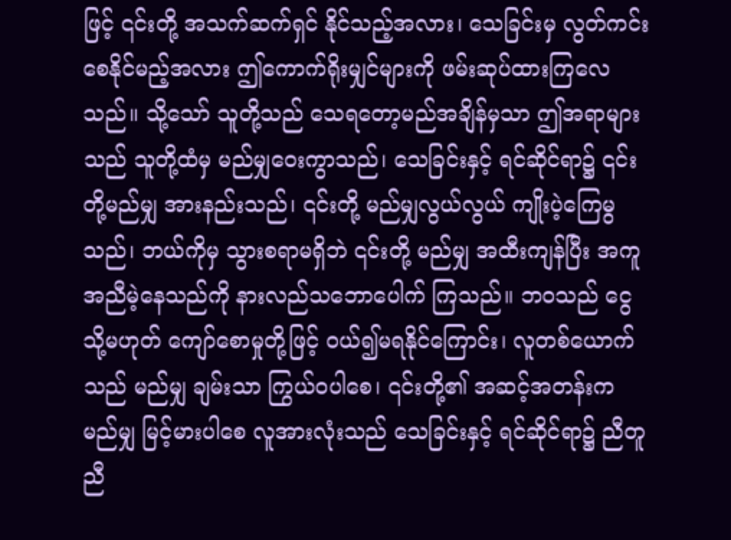ဖြင့် ၎င်းတို့ အသက်ဆက်ရှင် နိုင်သည့်အလား၊ သေခြင်းမှ လွတ်ကင်းစေနိုင်မည့်အလား ဤကောက်ရိုးမျှင်များကို ဖမ်းဆုပ်ထားကြလေသည်။ သို့သော် သူတို့သည် သေရတော့မည်အချိန်မှသာ ဤအရာများသည် သူတို့ထံမှ မည်မျှဝေးကွာသည်၊ သေခြင်းနှင့် ရင်ဆိုင်ရာ၌ ၎င်းတို့မည်မျှ အားနည်းသည်၊ ၎င်းတို့ မည်မျှလွယ်လွယ် ကျိုးပဲ့ကြေမွသည်၊ ဘယ်ကိုမှ သွားစရာမရှိဘဲ ၎င်းတို့ မည်မျှ အထီးကျန်ပြီး အကူအညီမဲ့နေသည်ကို နားလည်သဘောပေါက် ကြသည်။ ဘဝသည် ငွေ သို့မဟုတ် ကျော်စောမှုတို့ဖြင့် ဝယ်၍မရနိုင်ကြောင်း၊ လူတစ်ယောက်သည် မည်မျှ ချမ်းသာ ကြွယ်ဝပါစေ၊ ၎င်းတို့၏ အဆင့်အတန်းက မည်မျှ မြင့်မားပါစေ လူအားလုံးသည် သေခြင်းနှင့် ရင်ဆိုင်ရာ၌ ညီတူညီ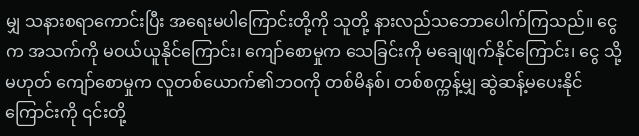မျှ သနားစရာကောင်းပြီး အရေးမပါကြောင်းတို့ကို သူတို့ နားလည်သဘောပေါက်ကြသည်။ ငွေက အသက်ကို မဝယ်ယူနိုင်ကြောင်း၊ ကျော်စောမှုက သေခြင်းကို မချေဖျက်နိုင်ကြောင်း၊ ငွေ သို့မဟုတ် ကျော်စောမှုက လူတစ်ယောက်၏ဘဝကို တစ်မိနစ်၊ တစ်စက္ကန့်မျှ ဆွဲဆန့်မပေးနိုင်ကြောင်းကို ၎င်းတို့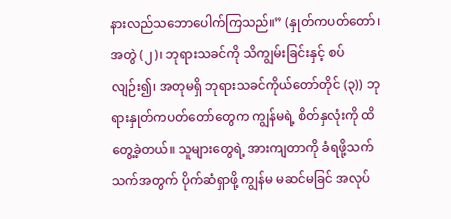နားလည်သဘောပေါက်ကြသည်။” (နှုတ်ကပတ်တော်၊ အတွဲ (၂)၊ ဘုရားသခင်ကို သိကျွမ်းခြင်းနှင့် စပ်လျဉ်း၍၊ အတုမရှိ ဘုရားသခင်ကိုယ်တော်တိုင် (၃)) ဘုရားနှုတ်ကပတ်တော်တွေက ကျွန်မရဲ့ စိတ်နှလုံးကို ထိတွေ့ခဲ့တယ်။ သူများတွေရဲ့ အားကျတာကို ခံရဖို့သက်သက်အတွက် ပိုက်ဆံရှာဖို့ ကျွန်မ မဆင်မခြင် အလုပ်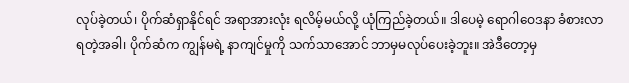လုပ်ခဲ့တယ်၊ ပိုက်ဆံရှာနိုင်ရင် အရာအားလုံး ရလိမ့်မယ်လို့ ယုံကြည်ခဲ့တယ်။ ဒါပေမဲ့ ရောဂါဝေဒနာ ခံစားလာရတဲ့အခါ၊ ပိုက်ဆံက ကျွန်မရဲ့ နာကျင်မှုကို သက်သာအောင် ဘာမှမလုပ်ပေးခဲ့ဘူး။ အဲဒီတော့မှ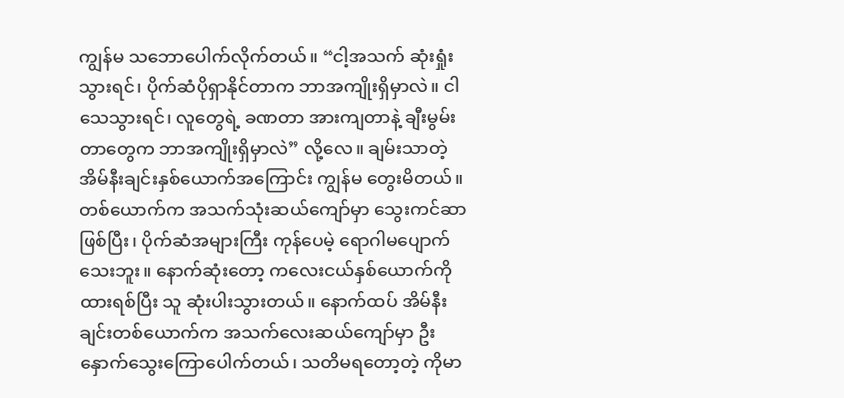ကျွန်မ သဘောပေါက်လိုက်တယ်။ “ငါ့အသက် ဆုံးရှုံးသွားရင်၊ ပိုက်ဆံပိုရှာနိုင်တာက ဘာအကျိုးရှိမှာလဲ။ ငါသေသွားရင်၊ လူတွေရဲ့ ခဏတာ အားကျတာနဲ့ ချီးမွမ်းတာတွေက ဘာအကျိုးရှိမှာလဲ” လို့လေ။ ချမ်းသာတဲ့ အိမ်နီးချင်းနှစ်ယောက်အကြောင်း ကျွန်မ တွေးမိတယ်။ တစ်ယောက်က အသက်သုံးဆယ်ကျော်မှာ သွေးကင်ဆာဖြစ်ပြီး၊ ပိုက်ဆံအများကြီး ကုန်ပေမဲ့ ရောဂါမပျောက်သေးဘူး။ နောက်ဆုံးတော့ ကလေးငယ်နှစ်ယောက်ကို ထားရစ်ပြီး သူ ဆုံးပါးသွားတယ်။ နောက်ထပ် အိမ်နီးချင်းတစ်ယောက်က အသက်လေးဆယ်ကျော်မှာ ဦးနှောက်သွေးကြောပေါက်တယ်၊ သတိမရတော့တဲ့ ကိုမာ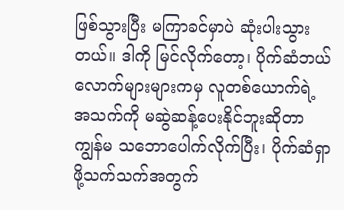ဖြစ်သွားပြီး မကြာခင်မှာပဲ ဆုံးပါးသွားတယ်။ ဒါကို မြင်လိုက်တော့၊ ပိုက်ဆံဘယ်လောက်များများကမှ လူတစ်ယောက်ရဲ့ အသက်ကို မဆွဲဆန့်ပေးနိုင်ဘူးဆိုတာ ကျွန်မ သဘောပေါက်လိုက်ပြီး၊ ပိုက်ဆံရှာဖို့သက်သက်အတွက်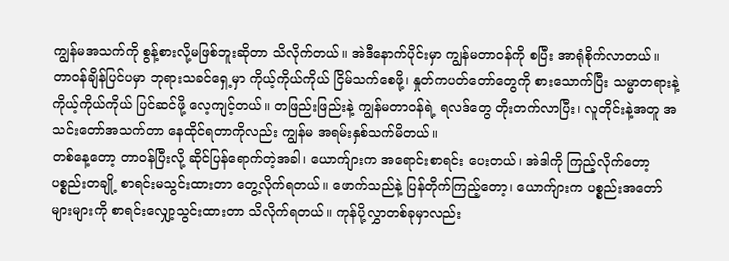ကျွန်မအသက်ကို စွန့်စားလို့မဖြစ်ဘူးဆိုတာ သိလိုက်တယ်။ အဲဒီနောက်ပိုင်းမှာ ကျွန်မတာဝန်ကို စပြီး အာရုံစိုက်လာတယ်။ တာဝန်ချိန်ပြင်ပမှာ ဘုရားသခင်ရှေ့မှာ ကိုယ့်ကိုယ်ကိုယ် ငြိမ်သက်စေဖို့၊ နှုတ်ကပတ်တော်တွေကို စားသောက်ပြီး သမ္မာတရားနဲ့ ကိုယ့်ကိုယ်ကိုယ် ပြင်ဆင်ဖို့ လေ့ကျင့်တယ်။ တဖြည်းဖြည်းနဲ့ ကျွန်မတာဝန်ရဲ့ ရလဒ်တွေ တိုးတက်လာပြီး၊ လူတိုင်းနဲ့အတူ အသင်းတော်အသက်တာ နေထိုင်ရတာကိုလည်း ကျွန်မ အရမ်းနှစ်သက်မိတယ်။
တစ်နေ့တော့ တာဝန်ပြီးလို့ ဆိုင်ပြန်ရောက်တဲ့အခါ၊ ယောက်ျားက အရောင်းစာရင်း ပေးတယ်၊ အဲဒါကို ကြည့်လိုက်တော့ ပစ္စည်းတချို့ စာရင်းမသွင်းထားတာ တွေ့လိုက်ရတယ်။ ဖောက်သည်နဲ့ ပြန်တိုက်ကြည့်တော့၊ ယောက်ျားက ပစ္စည်းအတော်များများကို စာရင်းလျှော့သွင်းထားတာ သိလိုက်ရတယ်။ ကုန်ပို့လွှာတစ်ခုမှာလည်း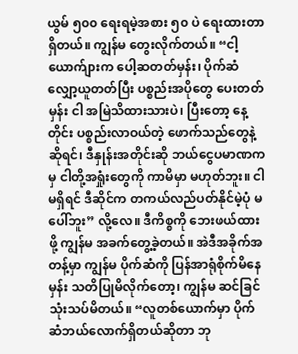ယွမ် ၅၀၀ ရေးရမဲ့အစား ၅၀ ပဲ ရေးထားတာ ရှိတယ်။ ကျွန်မ တွေးလိုက်တယ်။ “ငါ့ယောက်ျားက ပေါ့ဆတတ်မှန်း၊ ပိုက်ဆံလျှော့ယူတတ်ပြီး ပစ္စည်းအပိုတွေ ပေးတတ်မှန်း ငါ အမြဲသိထားသားပဲ၊ ပြီးတော့ နေ့တိုင်း ပစ္စည်းလာဝယ်တဲ့ ဖောက်သည်တွေနဲ့ဆိုရင်၊ ဒီနှုန်းအတိုင်းဆို ဘယ်ငွေပမာဏကမှ ငါတို့အရှုံးတွေကို ကာမိမှာ မဟုတ်ဘူး။ ငါမရှိရင် ဒီဆိုင်က တကယ်လည်ပတ်နိုင်မဲ့ပုံ မပေါ်ဘူး” လို့လေ။ ဒီကိစ္စကို ဘေးဖယ်ထားဖို့ ကျွန်မ အခက်တွေ့ခဲ့တယ်။ အဲဒီအခိုက်အတန့်မှာ ကျွန်မ ပိုက်ဆံကို ပြန်အာရုံစိုက်မိနေမှန်း သတိပြုမိလိုက်တော့၊ ကျွန်မ ဆင်ခြင်သုံးသပ်မိတယ်။ “လူတစ်ယောက်မှာ ပိုက်ဆံဘယ်လောက်ရှိတယ်ဆိုတာ ဘု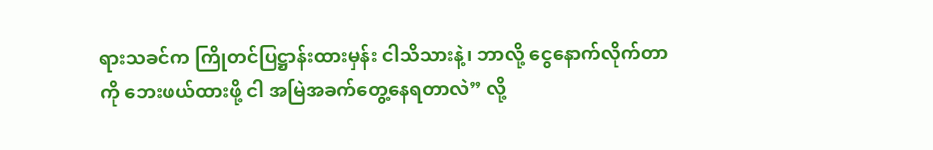ရားသခင်က ကြိုတင်ပြဋ္ဌာန်းထားမှန်း ငါသိသားနဲ့၊ ဘာလို့ ငွေနောက်လိုက်တာကို ဘေးဖယ်ထားဖို့ ငါ အမြဲအခက်တွေ့နေရတာလဲ” လို့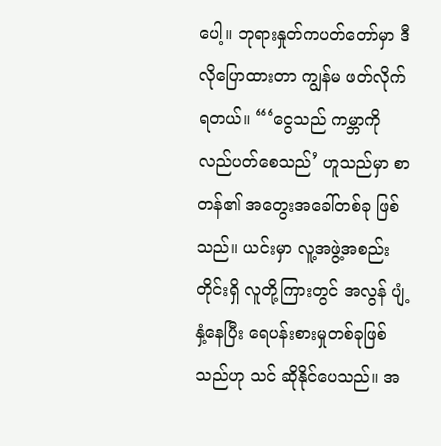ပေါ့။ ဘုရားနှုတ်ကပတ်တော်မှာ ဒီလိုပြောထားတာ ကျွန်မ ဖတ်လိုက်ရတယ်။ “‘ငွေသည် ကမ္ဘာကို လည်ပတ်စေသည်’ ဟူသည်မှာ စာတန်၏ အတွေးအခေါ်တစ်ခု ဖြစ်သည်။ ယင်းမှာ လူ့အဖွဲ့အစည်းတိုင်းရှိ လူတို့ကြားတွင် အလွန် ပျံ့နှံ့နေပြီး ရေပန်းစားမှုတစ်ခုဖြစ်သည်ဟု သင် ဆိုနိုင်ပေသည်။ အ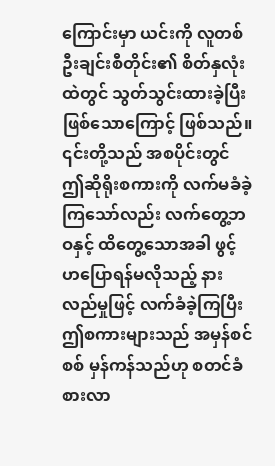ကြောင်းမှာ ယင်းကို လူတစ်ဦးချင်းစီတိုင်း၏ စိတ်နှလုံးထဲတွင် သွတ်သွင်းထားခဲ့ပြီးဖြစ်သောကြောင့် ဖြစ်သည်။ ၎င်းတို့သည် အစပိုင်းတွင် ဤဆိုရိုးစကားကို လက်မခံခဲ့ကြသော်လည်း လက်တွေ့ဘဝနှင့် ထိတွေ့သောအခါ ဖွင့်ဟပြောရန်မလိုသည့် နားလည်မှုဖြင့် လက်ခံခဲ့ကြပြီး ဤစကားများသည် အမှန်စင်စစ် မှန်ကန်သည်ဟု စတင်ခံစားလာ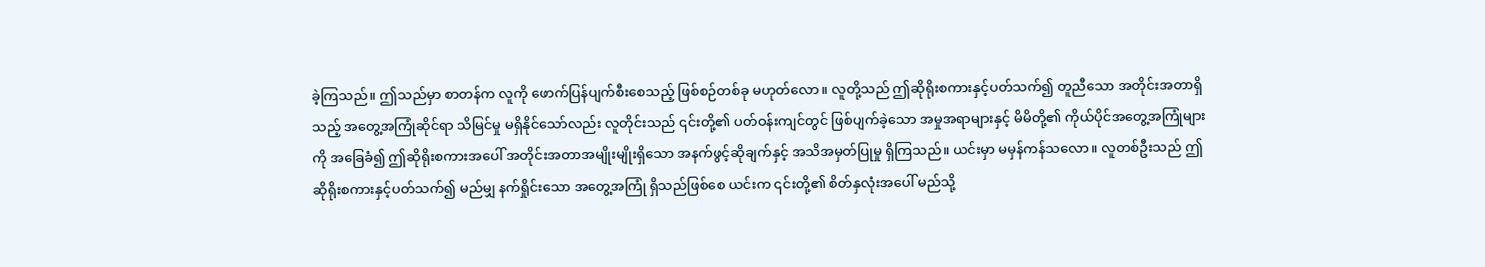ခဲ့ကြသည်။ ဤသည်မှာ စာတန်က လူကို ဖောက်ပြန်ပျက်စီးစေသည့် ဖြစ်စဉ်တစ်ခု မဟုတ်လော။ လူတို့သည် ဤဆိုရိုးစကားနှင့်ပတ်သက်၍ တူညီသော အတိုင်းအတာရှိသည့် အတွေ့အကြုံဆိုင်ရာ သိမြင်မှု မရှိနိုင်သော်လည်း လူတိုင်းသည် ၎င်းတို့၏ ပတ်ဝန်းကျင်တွင် ဖြစ်ပျက်ခဲ့သော အမှုအရာများနှင့် မိမိတို့၏ ကိုယ်ပိုင်အတွေ့အကြုံများကို အခြေခံ၍ ဤဆိုရိုးစကားအပေါ် အတိုင်းအတာအမျိုးမျိုးရှိသော အနက်ဖွင့်ဆိုချက်နှင့် အသိအမှတ်ပြုမှု ရှိကြသည်။ ယင်းမှာ မမှန်ကန်သလော။ လူတစ်ဦးသည် ဤဆိုရိုးစကားနှင့်ပတ်သက်၍ မည်မျှ နက်ရှိုင်းသော အတွေ့အကြုံ ရှိသည်ဖြစ်စေ ယင်းက ၎င်းတို့၏ စိတ်နှလုံးအပေါ် မည်သို့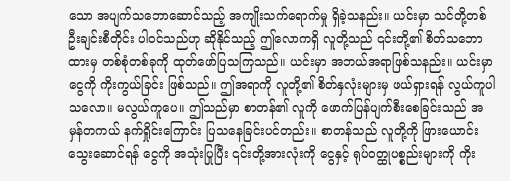သော အပျက်သဘောဆောင်သည့် အကျိုးသက်ရောက်မှု ရှိခဲ့သနည်း။ ယင်းမှာ သင်တို့တစ်ဦးချင်းစီတိုင်း ပါဝင်သည်ဟု ဆိုနိုင်သည့် ဤလောကရှိ လူတို့သည် ၎င်းတို့၏ စိတ်သဘောထားမှ တစ်စုံတစ်ခုကို ထုတ်ဖော်ပြသကြသည်။ ယင်းမှာ အဘယ်အရာဖြစ်သနည်း။ ယင်းမှာ ငွေကို ကိုးကွယ်ခြင်း ဖြစ်သည်။ ဤအရာကို လူတို့၏ စိတ်နှလုံးများမှ ဖယ်ရှားရန် လွယ်ကူပါသလော။ မလွယ်ကူပေ။ ဤသည်မှာ စာတန်၏ လူကို ဖောက်ပြန်ပျက်စီးစေခြင်းသည် အမှန်တကယ် နက်ရှိုင်းကြောင်း ပြသနေခြင်းပင်တည်း။ စာတန်သည် လူတို့ကို ဖြားယောင်းသွေးဆောင်ရန် ငွေကို အသုံးပြုပြီး ၎င်းတို့အားလုံးကို ငွေနှင့် ရုပ်ဝတ္ထုပစ္စည်းများကို ကိုး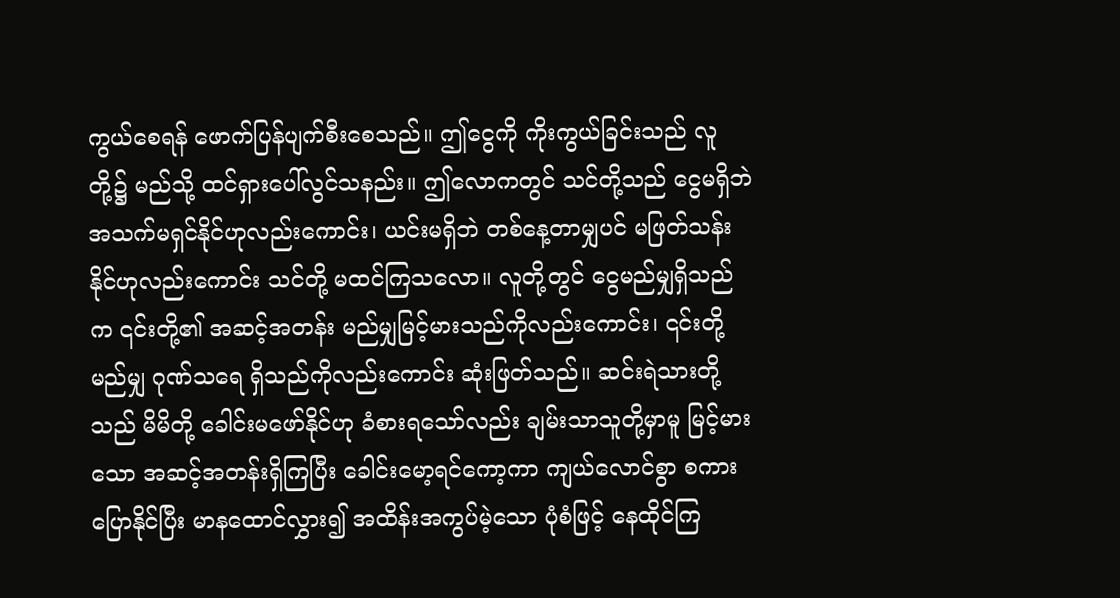ကွယ်စေရန် ဖောက်ပြန်ပျက်စီးစေသည်။ ဤငွေကို ကိုးကွယ်ခြင်းသည် လူတို့၌ မည်သို့ ထင်ရှားပေါ်လွင်သနည်း။ ဤလောကတွင် သင်တို့သည် ငွေမရှိဘဲ အသက်မရှင်နိုင်ဟုလည်းကောင်း၊ ယင်းမရှိဘဲ တစ်နေ့တာမျှပင် မဖြတ်သန်းနိုင်ဟုလည်းကောင်း သင်တို့ မထင်ကြသလော။ လူတို့တွင် ငွေမည်မျှရှိသည်က ၎င်းတို့၏ အဆင့်အတန်း မည်မျှမြင့်မားသည်ကိုလည်းကောင်း၊ ၎င်းတို့ မည်မျှ ဂုဏ်သရေ ရှိသည်ကိုလည်းကောင်း ဆုံးဖြတ်သည်။ ဆင်းရဲသားတို့သည် မိမိတို့ ခေါင်းမဖော်နိုင်ဟု ခံစားရသော်လည်း ချမ်းသာသူတို့မှာမူ မြင့်မားသော အဆင့်အတန်းရှိကြပြီး ခေါင်းမော့ရင်ကော့ကာ ကျယ်လောင်စွာ စကားပြောနိုင်ပြီး မာနထောင်လွှား၍ အထိန်းအကွပ်မဲ့သော ပုံစံဖြင့် နေထိုင်ကြ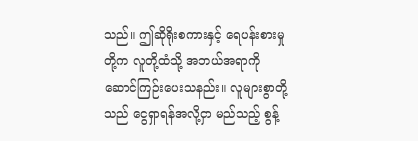သည်။ ဤဆိုရိုးစကားနှင့် ရေပန်းစားမှုတို့က လူတို့ထံသို့ အဘယ်အရာကို ဆောင်ကြဉ်းပေးသနည်း။ လူများစွာတို့သည် ငွေရှာရန်အလို့ငှာ မည်သည့် စွန့်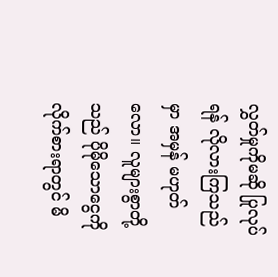လွှတ်မှုကိုမဆို ပြုလုပ်ရန် လိုလားကြသည်မှာ အမှန် မဟုတ်လော။ လူများစွာတို့သည် ပိုမိုသောငွေကို လိုက်စားရာတွင် မိ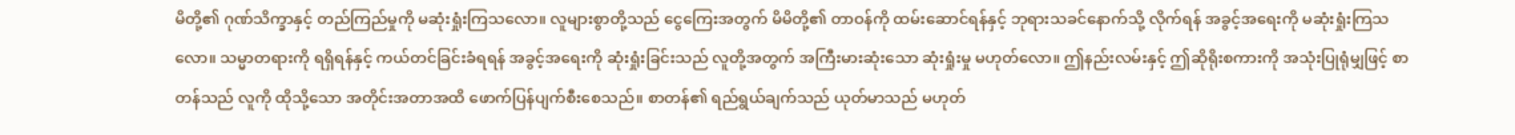မိတို့၏ ဂုဏ်သိက္ခာနှင့် တည်ကြည်မှုကို မဆုံးရှုံးကြသလော။ လူများစွာတို့သည် ငွေကြေးအတွက် မိမိတို့၏ တာဝန်ကို ထမ်းဆောင်ရန်နှင့် ဘုရားသခင်နောက်သို့ လိုက်ရန် အခွင့်အရေးကို မဆုံးရှုံးကြသလော။ သမ္မာတရားကို ရရှိရန်နှင့် ကယ်တင်ခြင်းခံရရန် အခွင့်အရေးကို ဆုံးရှုံးခြင်းသည် လူတို့အတွက် အကြီးမားဆုံးသော ဆုံးရှုံးမှု မဟုတ်လော။ ဤနည်းလမ်းနှင့် ဤဆိုရိုးစကားကို အသုံးပြုရုံမျှဖြင့် စာတန်သည် လူကို ထိုသို့သော အတိုင်းအတာအထိ ဖောက်ပြန်ပျက်စီးစေသည်။ စာတန်၏ ရည်ရွယ်ချက်သည် ယုတ်မာသည် မဟုတ်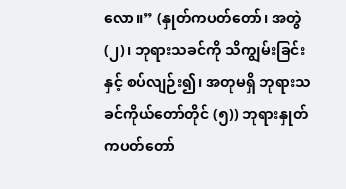လော။” (နှုတ်ကပတ်တော်၊ အတွဲ (၂)၊ ဘုရားသခင်ကို သိကျွမ်းခြင်းနှင့် စပ်လျဉ်း၍၊ အတုမရှိ ဘုရားသခင်ကိုယ်တော်တိုင် (၅)) ဘုရားနှုတ်ကပတ်တော်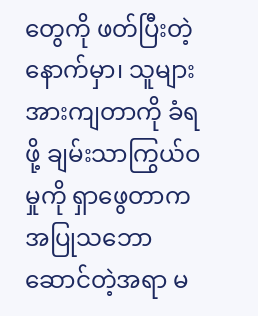တွေကို ဖတ်ပြီးတဲ့နောက်မှာ၊ သူများအားကျတာကို ခံရဖို့ ချမ်းသာကြွယ်ဝမှုကို ရှာဖွေတာက အပြုသဘောဆောင်တဲ့အရာ မ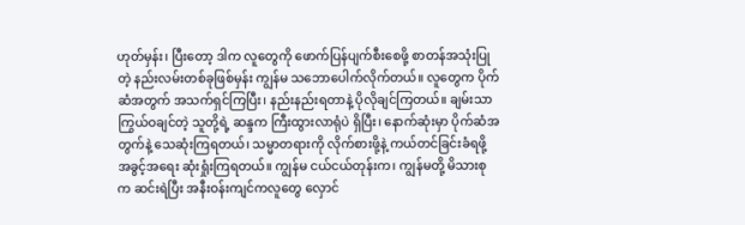ဟုတ်မှန်း၊ ပြီးတော့ ဒါက လူတွေကို ဖောက်ပြန်ပျက်စီးစေဖို့ စာတန်အသုံးပြုတဲ့ နည်းလမ်းတစ်ခုဖြစ်မှန်း ကျွန်မ သဘောပေါက်လိုက်တယ်။ လူတွေက ပိုက်ဆံအတွက် အသက်ရှင်ကြပြီး၊ နည်းနည်းရတာနဲ့ ပိုလိုချင်ကြတယ်။ ချမ်းသာကြွယ်ဝချင်တဲ့ သူတို့ရဲ့ ဆန္ဒက ကြီးထွားလာရုံပဲ ရှိပြီး၊ နောက်ဆုံးမှာ ပိုက်ဆံအတွက်နဲ့ သေဆုံးကြရတယ်၊ သမ္မာတရားကို လိုက်စားဖို့နဲ့ ကယ်တင်ခြင်းခံရဖို့ အခွင့်အရေး ဆုံးရှုံးကြရတယ်။ ကျွန်မ ငယ်ငယ်တုန်းက၊ ကျွန်မတို့ မိသားစုက ဆင်းရဲပြီး အနီးဝန်းကျင်ကလူတွေ လှောင်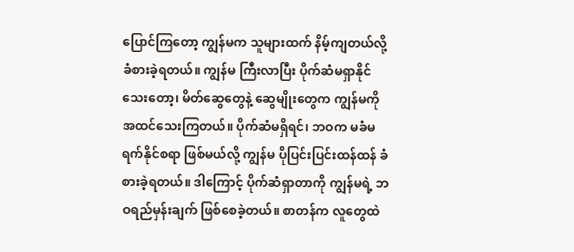ပြောင်ကြတော့ ကျွန်မက သူများထက် နိမ့်ကျတယ်လို့ ခံစားခဲ့ရတယ်။ ကျွန်မ ကြီးလာပြီး ပိုက်ဆံမရှာနိုင်သေးတော့၊ မိတ်ဆွေတွေနဲ့ ဆွေမျိုးတွေက ကျွန်မကို အထင်သေးကြတယ်။ ပိုက်ဆံမရှိရင်၊ ဘဝက မခံမရက်နိုင်စရာ ဖြစ်မယ်လို့ ကျွန်မ ပိုပြင်းပြင်းထန်ထန် ခံစားခဲ့ရတယ်။ ဒါကြောင့် ပိုက်ဆံရှာတာကို ကျွန်မရဲ့ ဘဝရည်မှန်းချက် ဖြစ်စေခဲ့တယ်။ စာတန်က လူတွေထဲ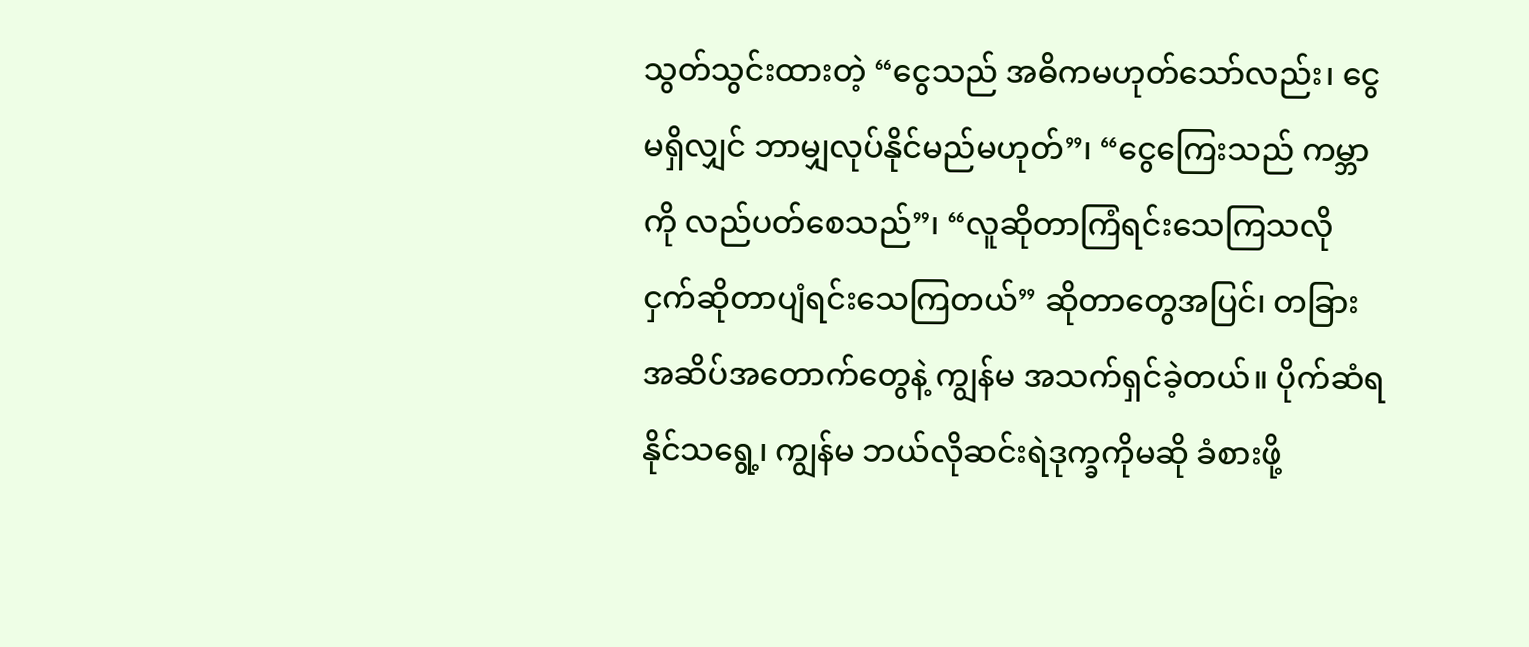သွတ်သွင်းထားတဲ့ “ငွေသည် အဓိကမဟုတ်သော်လည်း၊ ငွေမရှိလျှင် ဘာမျှလုပ်နိုင်မည်မဟုတ်”၊ “ငွေကြေးသည် ကမ္ဘာကို လည်ပတ်စေသည်”၊ “လူဆိုတာကြံရင်းသေကြသလို ငှက်ဆိုတာပျံရင်းသေကြတယ်” ဆိုတာတွေအပြင်၊ တခြား အဆိပ်အတောက်တွေနဲ့ ကျွန်မ အသက်ရှင်ခဲ့တယ်။ ပိုက်ဆံရနိုင်သရွေ့၊ ကျွန်မ ဘယ်လိုဆင်းရဲဒုက္ခကိုမဆို ခံစားဖို့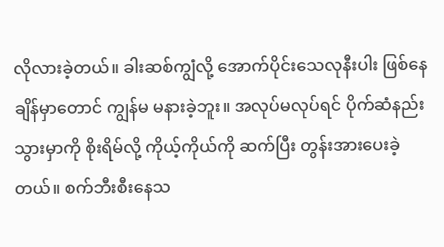လိုလားခဲ့တယ်။ ခါးဆစ်ကျွံလို့ အောက်ပိုင်းသေလုနီးပါး ဖြစ်နေချိန်မှာတောင် ကျွန်မ မနားခဲ့ဘူး။ အလုပ်မလုပ်ရင် ပိုက်ဆံနည်းသွားမှာကို စိုးရိမ်လို့ ကိုယ့်ကိုယ်ကို ဆက်ပြီး တွန်းအားပေးခဲ့တယ်။ စက်ဘီးစီးနေသ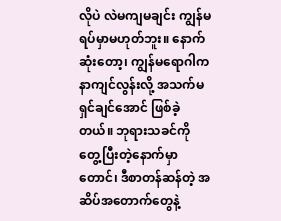လိုပဲ လဲမကျမချင်း ကျွန်မ ရပ်မှာမဟုတ်ဘူး။ နောက်ဆုံးတော့၊ ကျွန်မရောဂါက နာကျင်လွန်းလို့ အသက်မရှင်ချင်အောင် ဖြစ်ခဲ့တယ်။ ဘုရားသခင်ကို တွေ့ပြီးတဲ့နောက်မှာတောင်၊ ဒီစာတန်ဆန်တဲ့ အဆိပ်အတောက်တွေနဲ့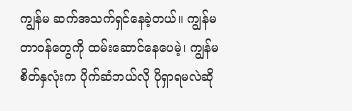ကျွန်မ ဆက်အသက်ရှင်နေခဲ့တယ်။ ကျွန်မတာဝန်တွေကို ထမ်းဆောင်နေပေမဲ့၊ ကျွန်မစိတ်နှလုံးက ပိုက်ဆံဘယ်လို ပိုရှာရမလဲဆို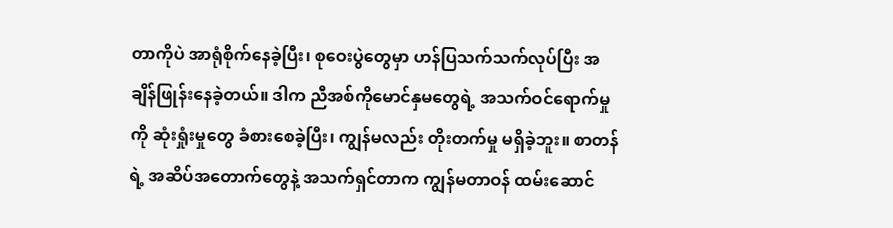တာကိုပဲ အာရုံစိုက်နေခဲ့ပြီး၊ စုဝေးပွဲတွေမှာ ဟန်ပြသက်သက်လုပ်ပြီး အချိန်ဖြုန်းနေခဲ့တယ်။ ဒါက ညီအစ်ကိုမောင်နှမတွေရဲ့ အသက်ဝင်ရောက်မှုကို ဆုံးရှုံးမှုတွေ ခံစားစေခဲ့ပြီး၊ ကျွန်မလည်း တိုးတက်မှု မရှိခဲ့ဘူး။ စာတန်ရဲ့ အဆိပ်အတောက်တွေနဲ့ အသက်ရှင်တာက ကျွန်မတာဝန် ထမ်းဆောင်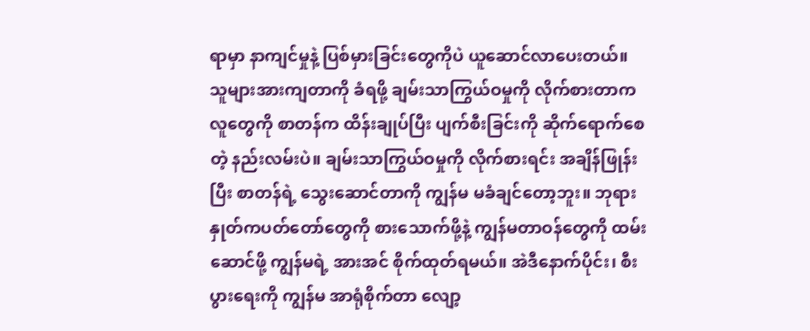ရာမှာ နာကျင်မှုနဲ့ ပြစ်မှားခြင်းတွေကိုပဲ ယူဆောင်လာပေးတယ်။ သူများအားကျတာကို ခံရဖို့ ချမ်းသာကြွယ်ဝမှုကို လိုက်စားတာက လူတွေကို စာတန်က ထိန်းချုပ်ပြီး ပျက်စီးခြင်းကို ဆိုက်ရောက်စေတဲ့ နည်းလမ်းပဲ။ ချမ်းသာကြွယ်ဝမှုကို လိုက်စားရင်း အချိန်ဖြုန်းပြီး စာတန်ရဲ့ သွေးဆောင်တာကို ကျွန်မ မခံချင်တော့ဘူး။ ဘုရားနှုတ်ကပတ်တော်တွေကို စားသောက်ဖို့နဲ့ ကျွန်မတာဝန်တွေကို ထမ်းဆောင်ဖို့ ကျွန်မရဲ့ အားအင် စိုက်ထုတ်ရမယ်။ အဲဒီနောက်ပိုင်း၊ စီးပွားရေးကို ကျွန်မ အာရုံစိုက်တာ လျော့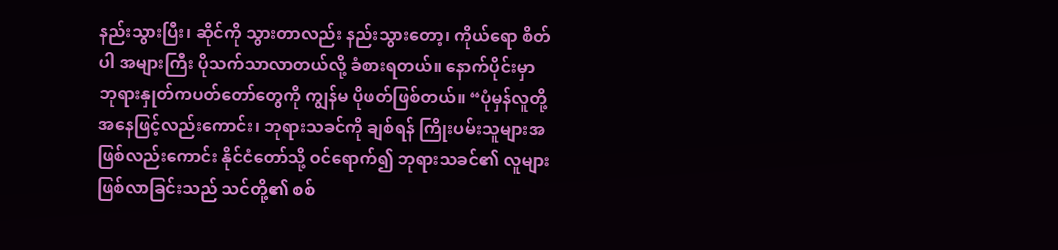နည်းသွားပြီး၊ ဆိုင်ကို သွားတာလည်း နည်းသွားတော့၊ ကိုယ်ရော စိတ်ပါ အများကြီး ပိုသက်သာလာတယ်လို့ ခံစားရတယ်။ နောက်ပိုင်းမှာ ဘုရားနှုတ်ကပတ်တော်တွေကို ကျွန်မ ပိုဖတ်ဖြစ်တယ်။ “ပုံမှန်လူတို့အနေဖြင့်လည်းကောင်း၊ ဘုရားသခင်ကို ချစ်ရန် ကြိုးပမ်းသူများအဖြစ်လည်းကောင်း နိုင်ငံတော်သို့ ဝင်ရောက်၍ ဘုရားသခင်၏ လူများဖြစ်လာခြင်းသည် သင်တို့၏ စစ်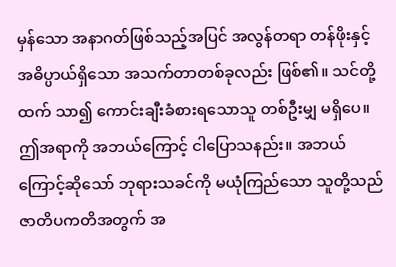မှန်သော အနာဂတ်ဖြစ်သည့်အပြင် အလွန်တရာ တန်ဖိုးနှင့် အဓိပ္ပာယ်ရှိသော အသက်တာတစ်ခုလည်း ဖြစ်၏။ သင်တို့ထက် သာ၍ ကောင်းချီးခံစားရသောသူ တစ်ဦးမျှ မရှိပေ။ ဤအရာကို အဘယ်ကြောင့် ငါပြောသနည်း။ အဘယ်ကြောင့်ဆိုသော် ဘုရားသခင်ကို မယုံကြည်သော သူတို့သည် ဇာတိပကတိအတွက် အ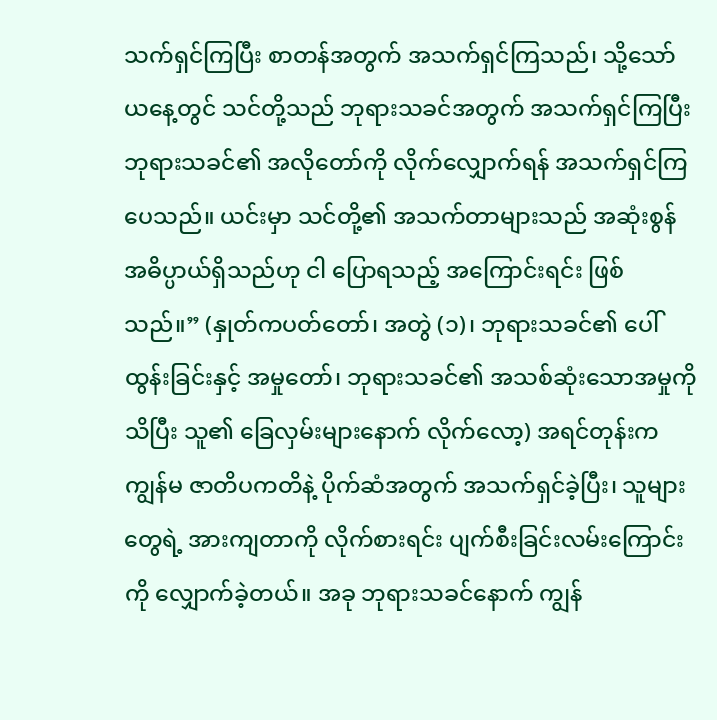သက်ရှင်ကြပြီး စာတန်အတွက် အသက်ရှင်ကြသည်၊ သို့သော် ယနေ့တွင် သင်တို့သည် ဘုရားသခင်အတွက် အသက်ရှင်ကြပြီး ဘုရားသခင်၏ အလိုတော်ကို လိုက်လျှောက်ရန် အသက်ရှင်ကြပေသည်။ ယင်းမှာ သင်တို့၏ အသက်တာများသည် အဆုံးစွန် အဓိပ္ပာယ်ရှိသည်ဟု ငါ ပြောရသည့် အကြောင်းရင်း ဖြစ်သည်။” (နှုတ်ကပတ်တော်၊ အတွဲ (၁)၊ ဘုရားသခင်၏ ပေါ်ထွန်းခြင်းနှင့် အမှုတော်၊ ဘုရားသခင်၏ အသစ်ဆုံးသောအမှုကို သိပြီး သူ၏ ခြေလှမ်းများနောက် လိုက်လော့) အရင်တုန်းက ကျွန်မ ဇာတိပကတိနဲ့ ပိုက်ဆံအတွက် အသက်ရှင်ခဲ့ပြီး၊ သူများတွေရဲ့ အားကျတာကို လိုက်စားရင်း ပျက်စီးခြင်းလမ်းကြောင်းကို လျှောက်ခဲ့တယ်။ အခု ဘုရားသခင်နောက် ကျွန်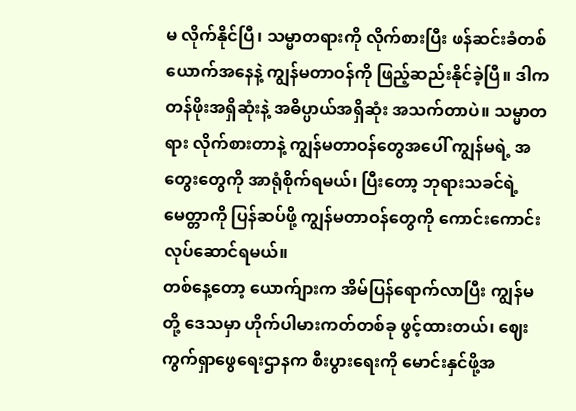မ လိုက်နိုင်ပြီ၊ သမ္မာတရားကို လိုက်စားပြီး ဖန်ဆင်းခံတစ်ယောက်အနေနဲ့ ကျွန်မတာဝန်ကို ဖြည့်ဆည်းနိုင်ခဲ့ပြီ။ ဒါက တန်ဖိုးအရှိဆုံးနဲ့ အဓိပ္ပာယ်အရှိဆုံး အသက်တာပဲ။ သမ္မာတရား လိုက်စားတာနဲ့ ကျွန်မတာဝန်တွေအပေါ် ကျွန်မရဲ့ အတွေးတွေကို အာရုံစိုက်ရမယ်၊ ပြီးတော့ ဘုရားသခင်ရဲ့ မေတ္တာကို ပြန်ဆပ်ဖို့ ကျွန်မတာဝန်တွေကို ကောင်းကောင်း လုပ်ဆောင်ရမယ်။
တစ်နေ့တော့ ယောက်ျားက အိမ်ပြန်ရောက်လာပြီး ကျွန်မတို့ ဒေသမှာ ဟိုက်ပါမားကတ်တစ်ခု ဖွင့်ထားတယ်၊ ဈေးကွက်ရှာဖွေရေးဌာနက စီးပွားရေးကို မောင်းနှင်ဖို့အ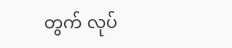တွက် လုပ်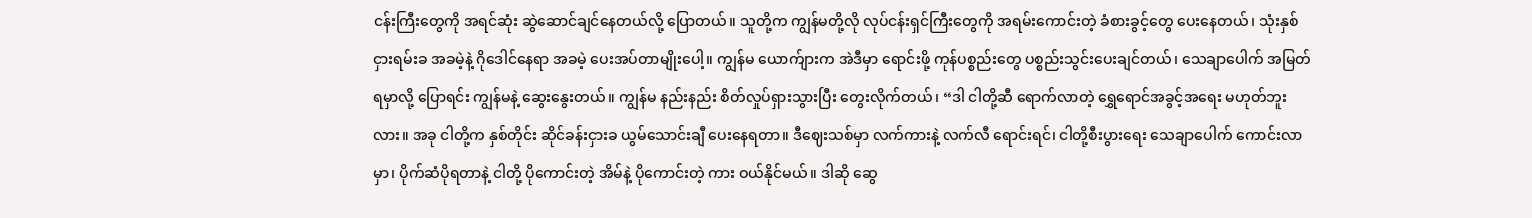ငန်းကြီးတွေကို အရင်ဆုံး ဆွဲဆောင်ချင်နေတယ်လို့ ပြောတယ်။ သူတို့က ကျွန်မတို့လို လုပ်ငန်းရှင်ကြီးတွေကို အရမ်းကောင်းတဲ့ ခံစားခွင့်တွေ ပေးနေတယ်၊ သုံးနှစ် ငှားရမ်းခ အခမဲ့နဲ့ ဂိုဒေါင်နေရာ အခမဲ့ ပေးအပ်တာမျိုးပေါ့။ ကျွန်မ ယောက်ျားက အဲဒီမှာ ရောင်းဖို့ ကုန်ပစ္စည်းတွေ ပစ္စည်းသွင်းပေးချင်တယ်၊ သေချာပေါက် အမြတ်ရမှာလို့ ပြောရင်း ကျွန်မနဲ့ ဆွေးနွေးတယ်။ ကျွန်မ နည်းနည်း စိတ်လှုပ်ရှားသွားပြီး တွေးလိုက်တယ်၊ “ဒါ ငါတို့ဆီ ရောက်လာတဲ့ ရွှေရောင်အခွင့်အရေး မဟုတ်ဘူးလား။ အခု ငါတို့က နှစ်တိုင်း ဆိုင်ခန်းငှားခ ယွမ်သောင်းချီ ပေးနေရတာ။ ဒီဈေးသစ်မှာ လက်ကားနဲ့ လက်လီ ရောင်းရင်၊ ငါတို့စီးပွားရေး သေချာပေါက် ကောင်းလာမှာ၊ ပိုက်ဆံပိုရတာနဲ့ ငါတို့ ပိုကောင်းတဲ့ အိမ်နဲ့ ပိုကောင်းတဲ့ ကား ဝယ်နိုင်မယ်။ ဒါဆို ဆွေ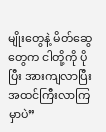မျိုးတွေနဲ့ မိတ်ဆွေတွေက ငါတို့ကို ပိုပြီး အားကျလာပြီး အထင်ကြီးလာကြမှာပဲ”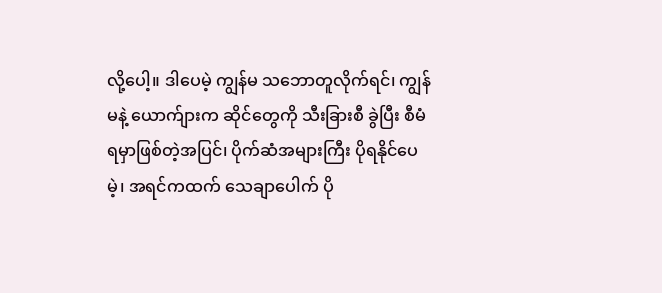လို့ပေါ့။ ဒါပေမဲ့ ကျွန်မ သဘောတူလိုက်ရင်၊ ကျွန်မနဲ့ ယောက်ျားက ဆိုင်တွေကို သီးခြားစီ ခွဲပြီး စီမံရမှာဖြစ်တဲ့အပြင်၊ ပိုက်ဆံအများကြီး ပိုရနိုင်ပေမဲ့၊ အရင်ကထက် သေချာပေါက် ပို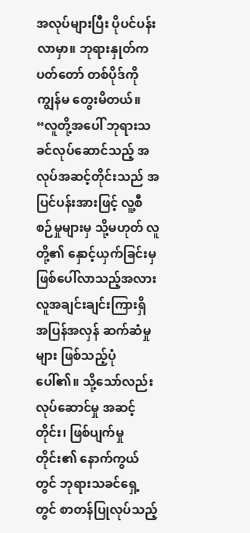အလုပ်များပြီး ပိုပင်ပန်းလာမှာ။ ဘုရားနှုတ်ကပတ်တော် တစ်ပိုဒ်ကို ကျွန်မ တွေးမိတယ်။ “လူတို့အပေါ် ဘုရားသခင်လုပ်ဆောင်သည့် အလုပ်အဆင့်တိုင်းသည် အပြင်ပန်းအားဖြင့် လူ့စီစဉ်မှုများမှ သို့မဟုတ် လူတို့၏ နှောင့်ယှက်ခြင်းမှ ဖြစ်ပေါ်လာသည့်အလား လူအချင်းချင်းကြားရှိ အပြန်အလှန် ဆက်ဆံမှုများ ဖြစ်သည့်ပုံ ပေါ်၏။ သို့သော်လည်း လုပ်ဆောင်မှု အဆင့်တိုင်း၊ ဖြစ်ပျက်မှုတိုင်း၏ နောက်ကွယ်တွင် ဘုရားသခင်ရှေ့တွင် စာတန်ပြုလုပ်သည့်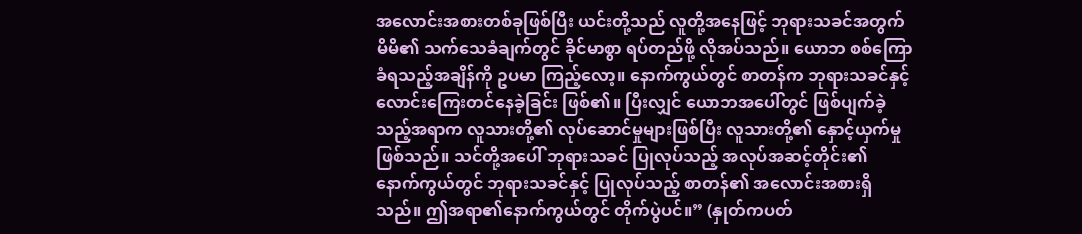အလောင်းအစားတစ်ခုဖြစ်ပြီး ယင်းတို့သည် လူတို့အနေဖြင့် ဘုရားသခင်အတွက် မိမိ၏ သက်သေခံချက်တွင် ခိုင်မာစွာ ရပ်တည်ဖို့ လိုအပ်သည်။ ယောဘ စစ်ကြောခံရသည့်အချိန်ကို ဥပမာ ကြည့်လော့။ နောက်ကွယ်တွင် စာတန်က ဘုရားသခင်နှင့် လောင်းကြေးတင်နေခဲ့ခြင်း ဖြစ်၏။ ပြီးလျှင် ယောဘအပေါ်တွင် ဖြစ်ပျက်ခဲ့သည့်အရာက လူသားတို့၏ လုပ်ဆောင်မှုများဖြစ်ပြီး လူသားတို့၏ နှောင့်ယှက်မှု ဖြစ်သည်။ သင်တို့အပေါ် ဘုရားသခင် ပြုလုပ်သည့် အလုပ်အဆင့်တိုင်း၏ နောက်ကွယ်တွင် ဘုရားသခင်နှင့် ပြုလုပ်သည့် စာတန်၏ အလောင်းအစားရှိသည်။ ဤအရာ၏နောက်ကွယ်တွင် တိုက်ပွဲပင်။” (နှုတ်ကပတ်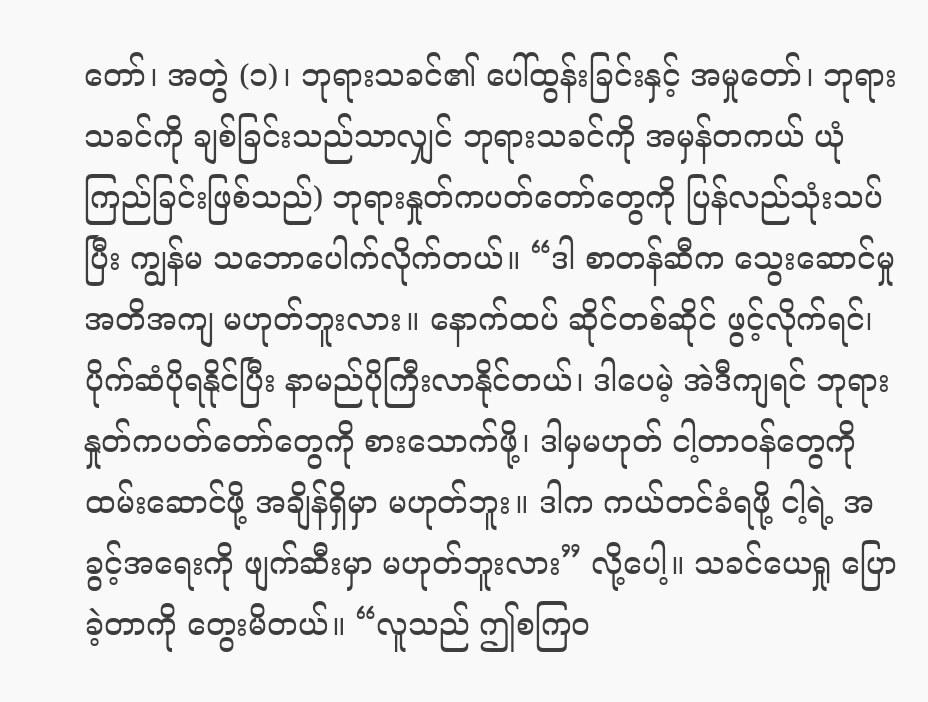တော်၊ အတွဲ (၁)၊ ဘုရားသခင်၏ ပေါ်ထွန်းခြင်းနှင့် အမှုတော်၊ ဘုရားသခင်ကို ချစ်ခြင်းသည်သာလျှင် ဘုရားသခင်ကို အမှန်တကယ် ယုံကြည်ခြင်းဖြစ်သည်) ဘုရားနှုတ်ကပတ်တော်တွေကို ပြန်လည်သုံးသပ်ပြီး ကျွန်မ သဘောပေါက်လိုက်တယ်။ “ဒါ စာတန်ဆီက သွေးဆောင်မှု အတိအကျ မဟုတ်ဘူးလား။ နောက်ထပ် ဆိုင်တစ်ဆိုင် ဖွင့်လိုက်ရင်၊ ပိုက်ဆံပိုရနိုင်ပြီး နာမည်ပိုကြီးလာနိုင်တယ်၊ ဒါပေမဲ့ အဲဒီကျရင် ဘုရားနှုတ်ကပတ်တော်တွေကို စားသောက်ဖို့၊ ဒါမှမဟုတ် ငါ့တာဝန်တွေကို ထမ်းဆောင်ဖို့ အချိန်ရှိမှာ မဟုတ်ဘူး။ ဒါက ကယ်တင်ခံရဖို့ ငါ့ရဲ့ အခွင့်အရေးကို ဖျက်ဆီးမှာ မဟုတ်ဘူးလား” လို့ပေါ့။ သခင်ယေရှု ပြောခဲ့တာကို တွေးမိတယ်။ “လူသည် ဤစကြဝ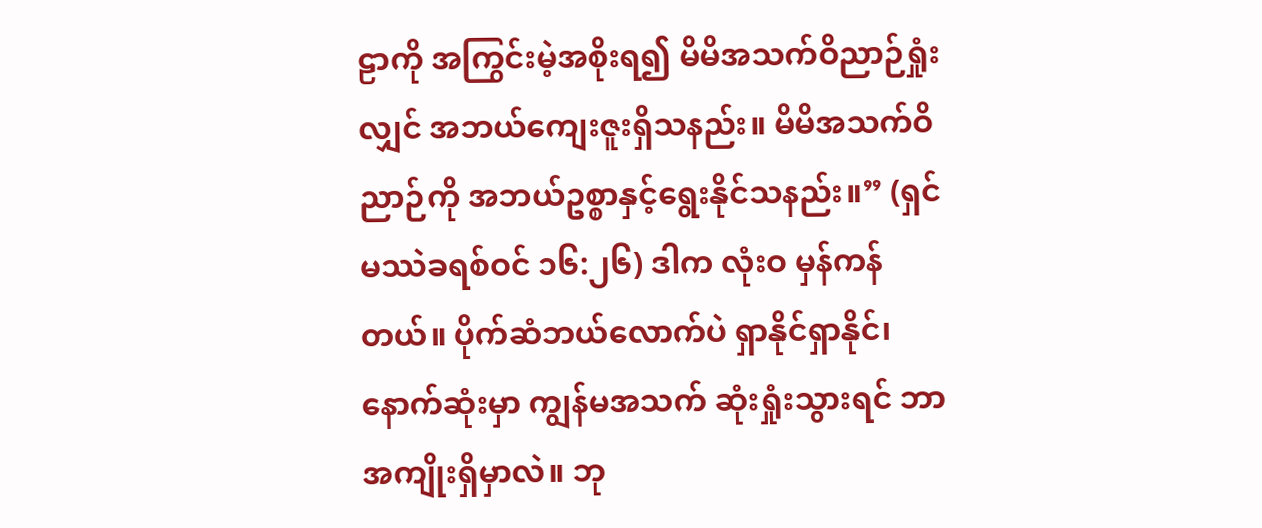ဠာကို အကြွင်းမဲ့အစိုးရ၍ မိမိအသက်ဝိညာဉ်ရှုံးလျှင် အဘယ်ကျေးဇူးရှိသနည်း။ မိမိအသက်ဝိညာဉ်ကို အဘယ်ဥစ္စာနှင့်ရွေးနိုင်သနည်း။” (ရှင်မဿဲခရစ်ဝင် ၁၆:၂၆) ဒါက လုံးဝ မှန်ကန်တယ်။ ပိုက်ဆံဘယ်လောက်ပဲ ရှာနိုင်ရှာနိုင်၊ နောက်ဆုံးမှာ ကျွန်မအသက် ဆုံးရှုံးသွားရင် ဘာအကျိုးရှိမှာလဲ။ ဘု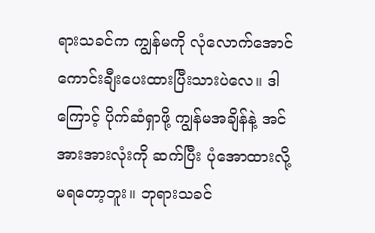ရားသခင်က ကျွန်မကို လုံလောက်အောင် ကောင်းချီးပေးထားပြီးသားပဲလေ။ ဒါကြောင့် ပိုက်ဆံရှာဖို့ ကျွန်မအချိန်နဲ့ အင်အားအားလုံးကို ဆက်ပြီး ပုံအောထားလို့ မရတော့ဘူး။ ဘုရားသခင်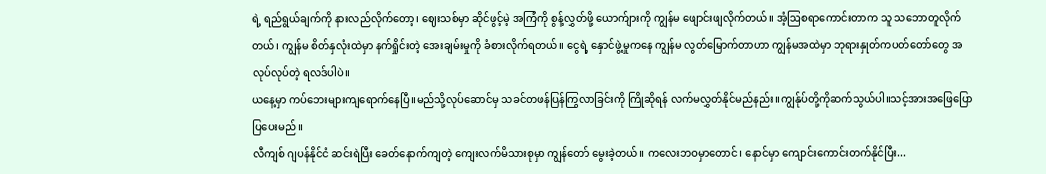ရဲ့ ရည်ရွယ်ချက်ကို နားလည်လိုက်တော့၊ ဈေးသစ်မှာ ဆိုင်ဖွင့်မဲ့ အကြံကို စွန့်လွှတ်ဖို့ ယောက်ျားကို ကျွန်မ ဖျောင်းဖျလိုက်တယ်။ အံ့ဩစရာကောင်းတာက သူ သဘောတူလိုက်တယ်၊ ကျွန်မ စိတ်နှလုံးထဲမှာ နက်ရှိုင်းတဲ့ အေးချမ်းမှုကို ခံစားလိုက်ရတယ်။ ငွေရဲ့ နှောင်ဖွဲ့မှုကနေ ကျွန်မ လွတ်မြောက်တာဟာ ကျွန်မအထဲမှာ ဘုရားနှုတ်ကပတ်တော်တွေ အလုပ်လုပ်တဲ့ ရလဒ်ပါပဲ။
ယနေ့မှာ ကပ်ဘေးများကျရောက်နေပြီ။မည်သို့လုပ်ဆောင်မှ သခင်တဖန်ပြန်ကြွလာခြင်းကို ကြိုဆိုရန် လက်မလွှတ်နိုင်မည်နည်း။ကျွန်ုပ်တို့ကိုဆက်သွယ်ပါ။သင့်အားအဖြေပြောပြပေးမည်။
လီကျစ် ဂျပန်နိုင်ငံ ဆင်းရဲပြီး ခေတ်နောက်ကျတဲ့ ကျေးလက်မိသားစုမှာ ကျွန်တော် မွေးခဲ့တယ်။ ကလေးဘဝမှာတောင်၊ နောင်မှာ ကျောင်းကောင်းတက်နိုင်ပြီး...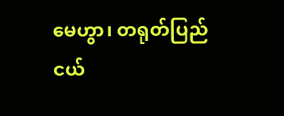မေဟွာ၊ တရုတ်ပြည်ငယ်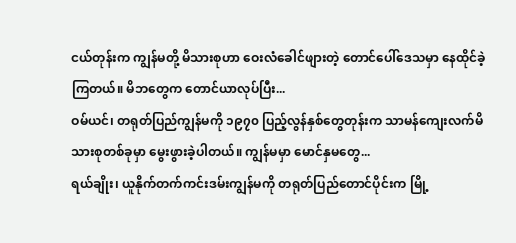ငယ်တုန်းက ကျွန်မတို့ မိသားစုဟာ ဝေးလံခေါင်ဖျားတဲ့ တောင်ပေါ်ဒေသမှာ နေထိုင်ခဲ့ကြတယ်။ မိဘတွေက တောင်ယာလုပ်ပြီး...
ဝမ်ယင်၊ တရုတ်ပြည်ကျွန်မကို ၁၉၇၀ ပြည့်လွန်နှစ်တွေတုန်းက သာမန်ကျေးလက်မိသားစုတစ်ခုမှာ မွေးဖွားခဲ့ပါတယ်။ ကျွန်မမှာ မောင်နှမတွေ...
ရယ်ချိုး၊ ယူနိုက်တက်ကင်းဒမ်းကျွန်မကို တရုတ်ပြည်တောင်ပိုင်းက မြို့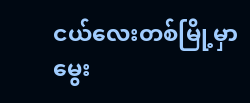ငယ်လေးတစ်မြို့မှာ မွေး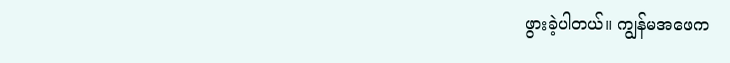ဖွားခဲ့ပါတယ်။ ကျွန်မအဖေက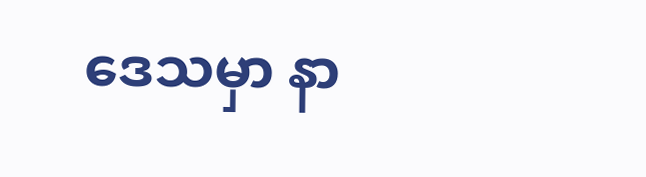ဒေသမှာ နာ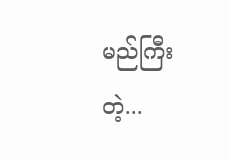မည်ကြီးတဲ့...